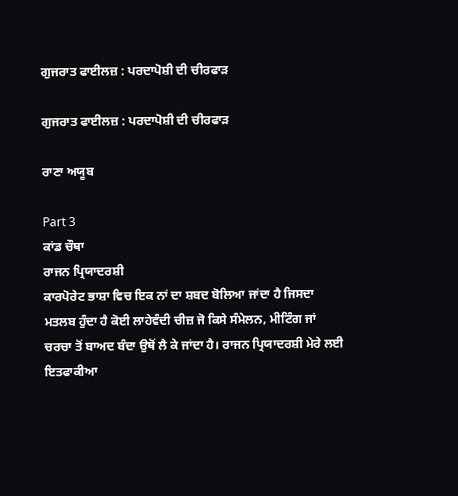ਗੁਜਰਾਤ ਫਾਈਲਜ਼ : ਪਰਦਾਪੋਸ਼ੀ ਦੀ ਚੀਰਫਾੜ

ਗੁਜਰਾਤ ਫਾਈਲਜ਼ : ਪਰਦਾਪੋਸ਼ੀ ਦੀ ਚੀਰਫਾੜ

ਰਾਣਾ ਅਯੂਬ

Part 3
ਕਾਂਡ ਚੌਥਾ
ਰਾਜਨ ਪ੍ਰਿਯਾਦਰਸ਼ੀ
ਕਾਰਪੋਰੇਟ ਭਾਸ਼ਾ ਵਿਚ ਇਕ ਨਾਂ ਦਾ ਸ਼ਬਦ ਬੋਲਿਆ ਜਾਂਦਾ ਹੈ ਜਿਸਦਾ ਮਤਲਬ ਹੁੰਦਾ ਹੈ ਕੋਈ ਲਾਹੇਵੰਦੀ ਚੀਜ਼ ਜੋ ਕਿਸੇ ਸੰਮੇਲਨ, ਮੀਟਿੰਗ ਜਾਂ ਚਰਚਾ ਤੋਂ ਬਾਅਦ ਬੰਦਾ ਉਥੋਂ ਲੈ ਕੇ ਜਾਂਦਾ ਹੈ। ਰਾਜਨ ਪ੍ਰਿਯਾਦਰਸ਼ੀ ਮੇਰੇ ਲਈ ਇਤਫਾਕੀਆ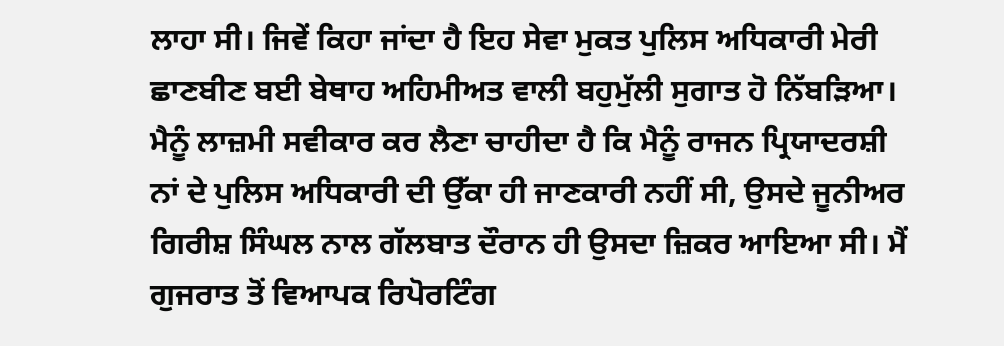ਲਾਹਾ ਸੀ। ਜਿਵੇਂ ਕਿਹਾ ਜਾਂਦਾ ਹੈ ਇਹ ਸੇਵਾ ਮੁਕਤ ਪੁਲਿਸ ਅਧਿਕਾਰੀ ਮੇਰੀ ਛਾਣਬੀਣ ਬਈ ਬੇਥਾਹ ਅਹਿਮੀਅਤ ਵਾਲੀ ਬਹੁਮੁੱਲੀ ਸੁਗਾਤ ਹੋ ਨਿੱਬੜਿਆ। ਮੈਨੂੰ ਲਾਜ਼ਮੀ ਸਵੀਕਾਰ ਕਰ ਲੈਣਾ ਚਾਹੀਦਾ ਹੈ ਕਿ ਮੈਨੂੰ ਰਾਜਨ ਪ੍ਰਿਯਾਦਰਸ਼ੀ ਨਾਂ ਦੇ ਪੁਲਿਸ ਅਧਿਕਾਰੀ ਦੀ ਉੱਕਾ ਹੀ ਜਾਣਕਾਰੀ ਨਹੀਂ ਸੀ, ਉਸਦੇ ਜੂਨੀਅਰ ਗਿਰੀਸ਼ ਸਿੰਘਲ ਨਾਲ ਗੱਲਬਾਤ ਦੌਰਾਨ ਹੀ ਉਸਦਾ ਜ਼ਿਕਰ ਆਇਆ ਸੀ। ਮੈਂ ਗੁਜਰਾਤ ਤੋਂ ਵਿਆਪਕ ਰਿਪੋਰਟਿੰਗ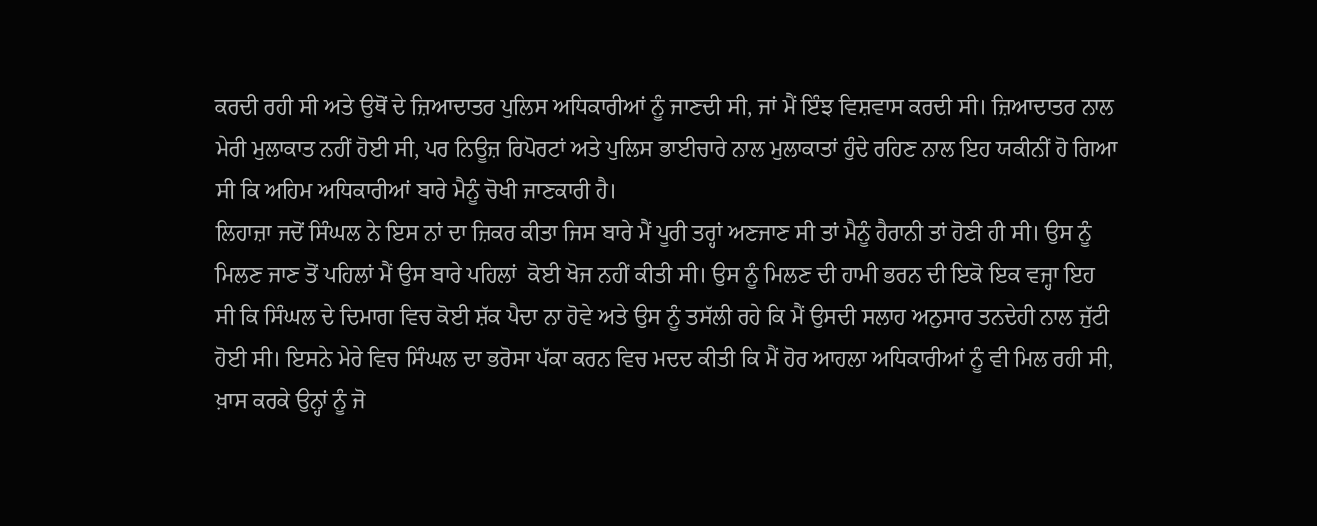ਕਰਦੀ ਰਹੀ ਸੀ ਅਤੇ ਉਥੋਂ ਦੇ ਜ਼ਿਆਦਾਤਰ ਪੁਲਿਸ ਅਧਿਕਾਰੀਆਂ ਨੂੰ ਜਾਣਦੀ ਸੀ, ਜਾਂ ਮੈਂ ਇੰਝ ਵਿਸ਼ਵਾਸ ਕਰਦੀ ਸੀ। ਜ਼ਿਆਦਾਤਰ ਨਾਲ ਮੇਰੀ ਮੁਲਾਕਾਤ ਨਹੀਂ ਹੋਈ ਸੀ, ਪਰ ਨਿਊਜ਼ ਰਿਪੋਰਟਾਂ ਅਤੇ ਪੁਲਿਸ ਭਾਈਚਾਰੇ ਨਾਲ ਮੁਲਾਕਾਤਾਂ ਹੁੰਦੇ ਰਹਿਣ ਨਾਲ ਇਹ ਯਕੀਨੀਂ ਹੋ ਗਿਆ ਸੀ ਕਿ ਅਹਿਮ ਅਧਿਕਾਰੀਆਂ ਬਾਰੇ ਮੈਨੂੰ ਚੋਖੀ ਜਾਣਕਾਰੀ ਹੈ।
ਲਿਹਾਜ਼ਾ ਜਦੋਂ ਸਿੰਘਲ ਨੇ ਇਸ ਨਾਂ ਦਾ ਜ਼ਿਕਰ ਕੀਤਾ ਜਿਸ ਬਾਰੇ ਮੈਂ ਪੂਰੀ ਤਰ੍ਹਾਂ ਅਣਜਾਣ ਸੀ ਤਾਂ ਮੈਨੂੰ ਹੈਰਾਨੀ ਤਾਂ ਹੋਣੀ ਹੀ ਸੀ। ਉਸ ਨੂੰ ਮਿਲਣ ਜਾਣ ਤੋਂ ਪਹਿਲਾਂ ਮੈਂ ਉਸ ਬਾਰੇ ਪਹਿਲਾਂ  ਕੋਈ ਖੋਜ ਨਹੀਂ ਕੀਤੀ ਸੀ। ਉਸ ਨੂੰ ਮਿਲਣ ਦੀ ਹਾਮੀ ਭਰਨ ਦੀ ਇਕੋ ਇਕ ਵਜ੍ਹਾ ਇਹ ਸੀ ਕਿ ਸਿੰਘਲ ਦੇ ਦਿਮਾਗ ਵਿਚ ਕੋਈ ਸ਼ੱਕ ਪੈਦਾ ਨਾ ਹੋਵੇ ਅਤੇ ਉਸ ਨੂੰ ਤਸੱਲੀ ਰਹੇ ਕਿ ਮੈਂ ਉਸਦੀ ਸਲਾਹ ਅਨੁਸਾਰ ਤਨਦੇਹੀ ਨਾਲ ਜੁੱਟੀ ਹੋਈ ਸੀ। ਇਸਨੇ ਮੇਰੇ ਵਿਚ ਸਿੰਘਲ ਦਾ ਭਰੋਸਾ ਪੱਕਾ ਕਰਨ ਵਿਚ ਮਦਦ ਕੀਤੀ ਕਿ ਮੈਂ ਹੋਰ ਆਹਲਾ ਅਧਿਕਾਰੀਆਂ ਨੂੰ ਵੀ ਮਿਲ ਰਹੀ ਸੀ, ਖ਼ਾਸ ਕਰਕੇ ਉਨ੍ਹਾਂ ਨੂੰ ਜੋ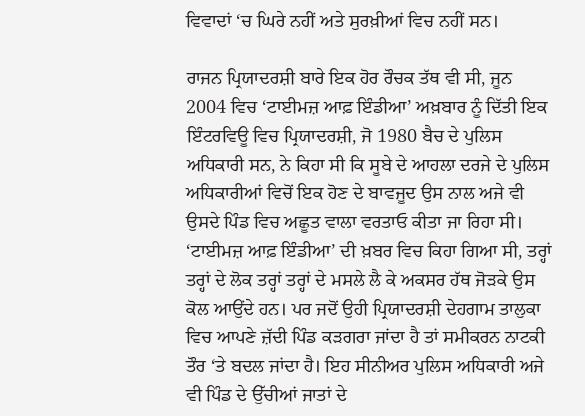ਵਿਵਾਦਾਂ ‘ਚ ਘਿਰੇ ਨਹੀਂ ਅਤੇ ਸੁਰਖ਼ੀਆਂ ਵਿਚ ਨਹੀਂ ਸਨ।

ਰਾਜਨ ਪ੍ਰਿਯਾਦਰਸ਼ੀ ਬਾਰੇ ਇਕ ਹੋਰ ਰੌਚਕ ਤੱਥ ਵੀ ਸੀ, ਜੂਨ 2004 ਵਿਚ ‘ਟਾਈਮਜ਼ ਆਫ਼ ਇੰਡੀਆ’ ਅਖ਼ਬਾਰ ਨੂੰ ਦਿੱਤੀ ਇਕ ਇੰਟਰਵਿਊ ਵਿਚ ਪ੍ਰਿਯਾਦਰਸ਼ੀ, ਜੋ 1980 ਬੈਚ ਦੇ ਪੁਲਿਸ ਅਧਿਕਾਰੀ ਸਨ, ਨੇ ਕਿਹਾ ਸੀ ਕਿ ਸੂਬੇ ਦੇ ਆਹਲਾ ਦਰਜੇ ਦੇ ਪੁਲਿਸ ਅਧਿਕਾਰੀਆਂ ਵਿਚੋਂ ਇਕ ਹੋਣ ਦੇ ਬਾਵਜੂਦ ਉਸ ਨਾਲ ਅਜੇ ਵੀ ਉਸਦੇ ਪਿੰਡ ਵਿਚ ਅਛੂਤ ਵਾਲਾ ਵਰਤਾਓ ਕੀਤਾ ਜਾ ਰਿਹਾ ਸੀ। ‘ਟਾਈਮਜ਼ ਆਫ਼ ਇੰਡੀਆ’ ਦੀ ਖ਼ਬਰ ਵਿਚ ਕਿਹਾ ਗਿਆ ਸੀ, ਤਰ੍ਹਾਂ ਤਰ੍ਹਾਂ ਦੇ ਲੋਕ ਤਰ੍ਹਾਂ ਤਰ੍ਹਾਂ ਦੇ ਮਸਲੇ ਲੈ ਕੇ ਅਕਸਰ ਹੱਥ ਜੋੜਕੇ ਉਸ ਕੋਲ ਆਉਂਦੇ ਹਨ। ਪਰ ਜਦੋਂ ਉਹੀ ਪ੍ਰਿਯਾਦਰਸ਼ੀ ਦੇਹਗਾਮ ਤਾਲੁਕਾ ਵਿਚ ਆਪਣੇ ਜ਼ੱਦੀ ਪਿੰਡ ਕੜਗਰਾ ਜਾਂਦਾ ਹੈ ਤਾਂ ਸਮੀਕਰਨ ਨਾਟਕੀ ਤੌਰ ‘ਤੇ ਬਦਲ ਜਾਂਦਾ ਹੈ। ਇਹ ਸੀਨੀਅਰ ਪੁਲਿਸ ਅਧਿਕਾਰੀ ਅਜੇ ਵੀ ਪਿੰਡ ਦੇ ਉੱਚੀਆਂ ਜਾਤਾਂ ਦੇ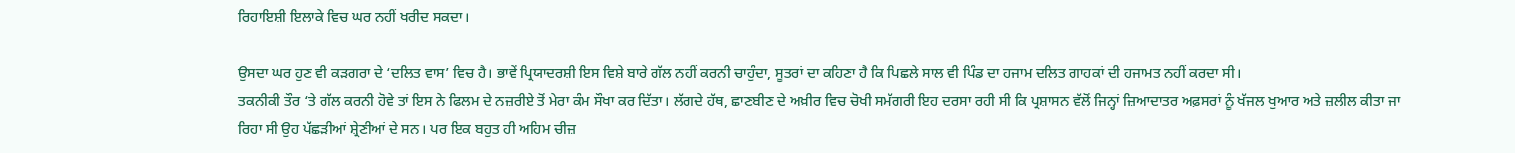ਰਿਹਾਇਸ਼ੀ ਇਲਾਕੇ ਵਿਚ ਘਰ ਨਹੀਂ ਖਰੀਦ ਸਕਦਾ।

ਉਸਦਾ ਘਰ ਹੁਣ ਵੀ ਕੜਗਰਾ ਦੇ ‘ਦਲਿਤ ਵਾਸ’ ਵਿਚ ਹੈ। ਭਾਵੇਂ ਪ੍ਰਿਯਾਦਰਸ਼ੀ ਇਸ ਵਿਸ਼ੇ ਬਾਰੇ ਗੱਲ ਨਹੀਂ ਕਰਨੀ ਚਾਹੁੰਦਾ, ਸੂਤਰਾਂ ਦਾ ਕਹਿਣਾ ਹੈ ਕਿ ਪਿਛਲੇ ਸਾਲ ਵੀ ਪਿੰਡ ਦਾ ਹਜਾਮ ਦਲਿਤ ਗਾਹਕਾਂ ਦੀ ਹਜਾਮਤ ਨਹੀਂ ਕਰਦਾ ਸੀ।
ਤਕਨੀਕੀ ਤੌਰ ‘ਤੇ ਗੱਲ ਕਰਨੀ ਹੋਵੇ ਤਾਂ ਇਸ ਨੇ ਫਿਲਮ ਦੇ ਨਜ਼ਰੀਏ ਤੋਂ ਮੇਰਾ ਕੰਮ ਸੌਖਾ ਕਰ ਦਿੱਤਾ। ਲੱਗਦੇ ਹੱਥ, ਛਾਣਬੀਣ ਦੇ ਅਖ਼ੀਰ ਵਿਚ ਚੋਖੀ ਸਮੱਗਰੀ ਇਹ ਦਰਸਾ ਰਹੀ ਸੀ ਕਿ ਪ੍ਰਸ਼ਾਸਨ ਵੱਲੋਂ ਜਿਨ੍ਹਾਂ ਜ਼ਿਆਦਾਤਰ ਅਫ਼ਸਰਾਂ ਨੂੰ ਖੱਜਲ ਖੁਆਰ ਅਤੇ ਜ਼ਲੀਲ ਕੀਤਾ ਜਾ ਰਿਹਾ ਸੀ ਉਹ ਪੱਛੜੀਆਂ ਸ਼੍ਰੇਣੀਆਂ ਦੇ ਸਨ। ਪਰ ਇਕ ਬਹੁਤ ਹੀ ਅਹਿਮ ਚੀਜ਼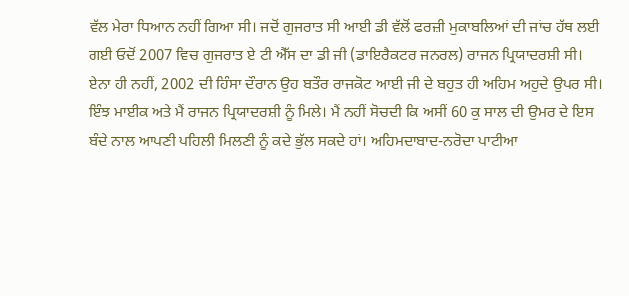ਵੱਲ ਮੇਰਾ ਧਿਆਨ ਨਹੀਂ ਗਿਆ ਸੀ। ਜਦੋਂ ਗੁਜਰਾਤ ਸੀ ਆਈ ਡੀ ਵੱਲੋਂ ਫਰਜ਼ੀ ਮੁਕਾਬਲਿਆਂ ਦੀ ਜਾਂਚ ਹੱਥ ਲਈ ਗਈ ਓਦੋਂ 2007 ਵਿਚ ਗੁਜਰਾਤ ਏ ਟੀ ਐੱਸ ਦਾ ਡੀ ਜੀ (ਡਾਇਰੈਕਟਰ ਜਨਰਲ) ਰਾਜਨ ਪ੍ਰਿਯਾਦਰਸ਼ੀ ਸੀ। ਏਨਾ ਹੀ ਨਹੀਂ, 2002 ਦੀ ਹਿੰਸਾ ਦੌਰਾਨ ਉਹ ਬਤੌਰ ਰਾਜਕੋਟ ਆਈ ਜੀ ਦੇ ਬਹੁਤ ਹੀ ਅਹਿਮ ਅਹੁਦੇ ਉਪਰ ਸੀ।
ਇੰਝ ਮਾਈਕ ਅਤੇ ਮੈਂ ਰਾਜਨ ਪ੍ਰਿਯਾਦਰਸ਼ੀ ਨੂੰ ਮਿਲੇ। ਮੈਂ ਨਹੀਂ ਸੋਚਦੀ ਕਿ ਅਸੀਂ 60 ਕੁ ਸਾਲ ਦੀ ਉਮਰ ਦੇ ਇਸ ਬੰਦੇ ਨਾਲ ਆਪਣੀ ਪਹਿਲੀ ਮਿਲਣੀ ਨੂੰ ਕਦੇ ਭੁੱਲ ਸਕਦੇ ਹਾਂ। ਅਹਿਮਦਾਬਾਦ-ਨਰੋਦਾ ਪਾਟੀਆ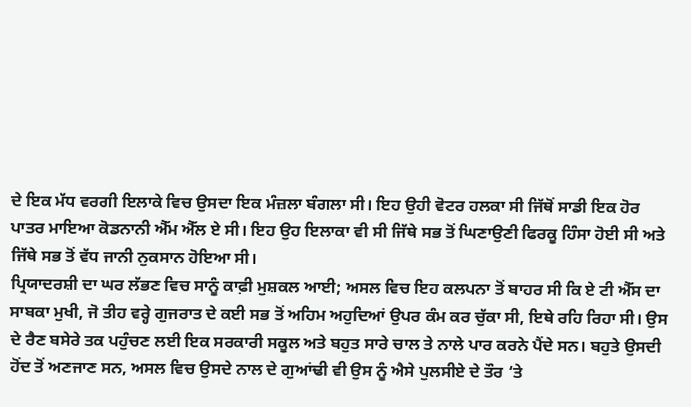ਦੇ ਇਕ ਮੱਧ ਵਰਗੀ ਇਲਾਕੇ ਵਿਚ ਉਸਦਾ ਇਕ ਮੰਜ਼ਲਾ ਬੰਗਲਾ ਸੀ। ਇਹ ਉਹੀ ਵੋਟਰ ਹਲਕਾ ਸੀ ਜਿੱਥੋਂ ਸਾਡੀ ਇਕ ਹੋਰ ਪਾਤਰ ਮਾਇਆ ਕੋਡਨਾਨੀ ਐੱਮ ਐੱਲ ਏ ਸੀ। ਇਹ ਉਹ ਇਲਾਕਾ ਵੀ ਸੀ ਜਿੱਥੇ ਸਭ ਤੋਂ ਘਿਣਾਉਣੀ ਫਿਰਕੂ ਹਿੰਸਾ ਹੋਈ ਸੀ ਅਤੇ ਜਿੱਥੇ ਸਭ ਤੋਂ ਵੱਧ ਜਾਨੀ ਨੁਕਸਾਨ ਹੋਇਆ ਸੀ।
ਪ੍ਰਿਯਾਦਰਸ਼ੀ ਦਾ ਘਰ ਲੱਭਣ ਵਿਚ ਸਾਨੂੰ ਕਾਫ਼ੀ ਮੁਸ਼ਕਲ ਆਈ; ਅਸਲ ਵਿਚ ਇਹ ਕਲਪਨਾ ਤੋਂ ਬਾਹਰ ਸੀ ਕਿ ਏ ਟੀ ਐੱਸ ਦਾ ਸਾਬਕਾ ਮੁਖੀ, ਜੋ ਤੀਹ ਵਰ੍ਹੇ ਗੁਜਰਾਤ ਦੇ ਕਈ ਸਭ ਤੋਂ ਅਹਿਮ ਅਹੁਦਿਆਂ ਉਪਰ ਕੰਮ ਕਰ ਚੁੱਕਾ ਸੀ, ਇਥੇ ਰਹਿ ਰਿਹਾ ਸੀ। ਉਸ ਦੇ ਰੈਣ ਬਸੇਰੇ ਤਕ ਪਹੁੰਚਣ ਲਈ ਇਕ ਸਰਕਾਰੀ ਸਕੂਲ ਅਤੇ ਬਹੁਤ ਸਾਰੇ ਚਾਲ ਤੇ ਨਾਲੇ ਪਾਰ ਕਰਨੇ ਪੈਂਦੇ ਸਨ। ਬਹੁਤੇ ਉਸਦੀ ਹੋਂਦ ਤੋਂ ਅਣਜਾਣ ਸਨ, ਅਸਲ ਵਿਚ ਉਸਦੇ ਨਾਲ ਦੇ ਗੁਆਂਢੀ ਵੀ ਉਸ ਨੂੰ ਐਸੇ ਪੁਲਸੀਏ ਦੇ ਤੌਰ ‘ਤੇ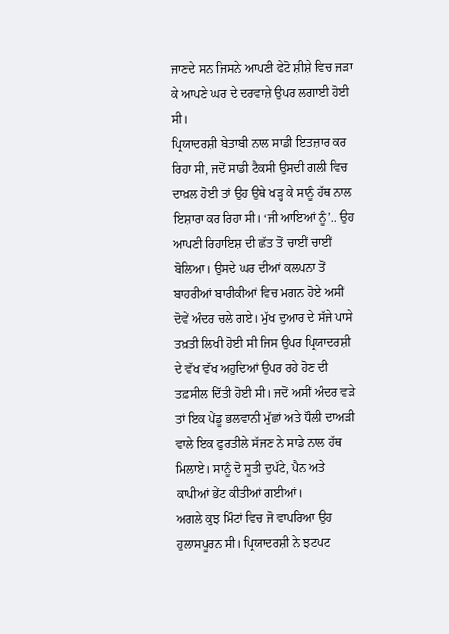ਜਾਣਦੇ ਸਨ ਜਿਸਨੇ ਆਪਣੀ ਫੇਟੋ ਸ਼ੀਸ਼ੇ ਵਿਚ ਜੜਾ ਕੇ ਆਪਣੇ ਘਰ ਦੇ ਦਰਵਾਜ਼ੇ ਉਪਰ ਲਗਾਈ ਹੋਈ ਸੀ।
ਪ੍ਰਿਯਾਦਰਸ਼ੀ ਬੇਤਾਬੀ ਨਾਲ ਸਾਡੀ ਇਤਜ਼ਾਰ ਕਰ ਰਿਹਾ ਸੀ, ਜਦੋਂ ਸਾਡੀ ਟੈਕਸੀ ਉਸਦੀ ਗਲੀ ਵਿਚ ਦਾਖ਼ਲ ਹੋਈ ਤਾਂ ਉਹ ਉਥੇ ਖੜ੍ਹ ਕੇ ਸਾਨੂੰ ਹੱਥ ਨਾਲ ਇਸ਼ਾਰਾ ਕਰ ਰਿਹਾ ਸੀ। ‘ਜੀ ਆਇਆਂ ਨੂੰ’.. ਉਹ ਆਪਣੀ ਰਿਹਾਇਸ਼ ਦੀ ਛੱਤ ਤੋਂ ਚਾਈਂ ਚਾਈਂ ਬੋਲਿਆ। ਉਸਦੇ ਘਰ ਦੀਆਂ ਕਲਪਨਾ ਤੋਂ ਬਾਹਰੀਆਂ ਬਾਰੀਕੀਆਂ ਵਿਚ ਮਗਨ ਹੋਏ ਅਸੀਂ ਦੋਵੇਂ ਅੰਦਰ ਚਲੇ ਗਏ। ਮੁੱਖ ਦੁਆਰ ਦੇ ਸੱਜੇ ਪਾਸੇ ਤਖ਼ਤੀ ਲਿਖੀ ਹੋਈ ਸੀ ਜਿਸ ਉਪਰ ਪ੍ਰਿਯਾਦਰਸ਼ੀ ਦੇ ਵੱਖ ਵੱਖ ਅਹੁਦਿਆਂ ਉਪਰ ਰਹੇ ਹੋਣ ਦੀ ਤਫ਼ਸੀਲ ਦਿੱਤੀ ਹੋਈ ਸੀ। ਜਦੋਂ ਅਸੀਂ ਅੰਦਰ ਵੜੇ ਤਾਂ ਇਕ ਪੇਂਡੂ ਭਲਵਾਨੀ ਮੁੱਛਾਂ ਅਤੇ ਧੌਲੀ ਦਾਅੜੀ ਵਾਲੇ ਇਕ ਫੁਰਤੀਲੇ ਸੱਜਣ ਨੇ ਸਾਡੇ ਨਾਲ ਹੱਥ ਮਿਲਾਏ। ਸਾਨੂੰ ਦੋ ਸੂਤੀ ਦੁਪੱਟੇ, ਪੈਨ ਅਤੇ ਕਾਪੀਆਂ ਭੇਂਟ ਕੀਤੀਆਂ ਗਈਆਂ।
ਅਗਲੇ ਕੁਝ ਮਿੰਟਾਂ ਵਿਚ ਜੋ ਵਾਪਰਿਆ ਉਹ ਹੁਲਾਸਪੂਰਨ ਸੀ। ਪ੍ਰਿਯਾਦਰਸ਼ੀ ਨੇ ਝਟਪਟ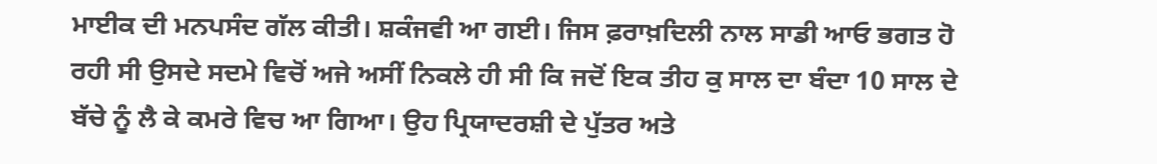ਮਾਈਕ ਦੀ ਮਨਪਸੰਦ ਗੱਲ ਕੀਤੀ। ਸ਼ਕੰਜਵੀ ਆ ਗਈ। ਜਿਸ ਫ਼ਰਾਖ਼ਦਿਲੀ ਨਾਲ ਸਾਡੀ ਆਓ ਭਗਤ ਹੋ ਰਹੀ ਸੀ ਉਸਦੇ ਸਦਮੇ ਵਿਚੋਂ ਅਜੇ ਅਸੀਂ ਨਿਕਲੇ ਹੀ ਸੀ ਕਿ ਜਦੋਂ ਇਕ ਤੀਹ ਕੁ ਸਾਲ ਦਾ ਬੰਦਾ 10 ਸਾਲ ਦੇ ਬੱਚੇ ਨੂੰ ਲੈ ਕੇ ਕਮਰੇ ਵਿਚ ਆ ਗਿਆ। ਉਹ ਪ੍ਰਿਯਾਦਰਸ਼ੀ ਦੇ ਪੁੱਤਰ ਅਤੇ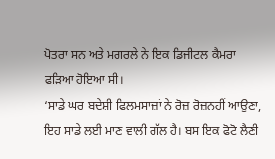ਪੋਤਰਾ ਸਨ ਅਤੇ ਮਗਰਲੇ ਨੇ ਇਕ ਡਿਜੀਟਲ ਕੈਮਰਾ ਫੜਿਆ ਹੋਇਆ ਸੀ।
‘ਸਾਡੇ ਘਰ ਬਦੇਸ਼ੀ ਫਿਲਮਸਾਜ਼ਾਂ ਨੇ ਰੋਜ਼ ਰੋਜ਼ਨਹੀਂ ਆਉਣਾ, ਇਹ ਸਾਡੇ ਲਈ ਮਾਣ ਵਾਲੀ ਗੱਲ ਹੈ। ਬਸ ਇਕ ਫੋਟੋ ਲੈਣੀ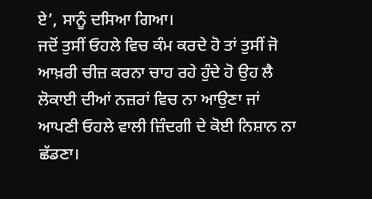ਏ’, ਸਾਨੂੰ ਦਸਿਆ ਗਿਆ।
ਜਦੋਂ ਤੁਸੀਂ ਓਹਲੇ ਵਿਚ ਕੰਮ ਕਰਦੇ ਹੋ ਤਾਂ ਤੁਸੀਂ ਜੋ ਆਖ਼ਰੀ ਚੀਜ਼ ਕਰਨਾ ਚਾਹ ਰਹੇ ਹੁੰਦੇ ਹੋ ਉਹ ਲੈ ਲੋਕਾਈ ਦੀਆਂ ਨਜ਼ਰਾਂ ਵਿਚ ਨਾ ਆਉਣਾ ਜਾਂ ਆਪਣੀ ਓਹਲੇ ਵਾਲੀ ਜ਼ਿੰਦਗੀ ਦੇ ਕੋਈ ਨਿਸ਼ਾਨ ਨਾ ਛੱਡਣਾ।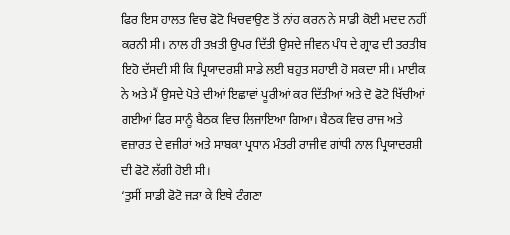ਫਿਰ ਇਸ ਹਾਲਤ ਵਿਚ ਫੋਟੋ ਖਿਚਵਾਉਣ ਤੋਂ ਨਾਂਹ ਕਰਨ ਨੇ ਸਾਡੀ ਕੋਈ ਮਦਦ ਨਹੀਂ ਕਰਨੀ ਸੀ। ਨਾਲ ਹੀ ਤਖ਼ਤੀ ਉਪਰ ਦਿੱਤੀ ਉਸਦੇ ਜੀਵਨ ਪੰਧ ਦੇ ਗ੍ਰਾਫ ਦੀ ਤਰਤੀਬ ਇਹੋ ਦੱਸਦੀ ਸੀ ਕਿ ਪ੍ਰਿਯਾਦਰਸ਼ੀ ਸਾਡੇ ਲਈ ਬਹੁਤ ਸਹਾਈ ਹੋ ਸਕਦਾ ਸੀ। ਮਾਈਕ ਨੇ ਅਤੇ ਮੈਂ ਉਸਦੇ ਪੋਤੇ ਦੀਆਂ ਇਛਾਵਾਂ ਪੂਰੀਆਂ ਕਰ ਦਿੱਤੀਆਂ ਅਤੇ ਦੋ ਫੋਟੋ ਖਿੱਚੀਆਂ ਗਈਆਂ ਫਿਰ ਸਾਨੂੰ ਬੈਠਕ ਵਿਚ ਲਿਜਾਇਆ ਗਿਆ। ਬੈਠਕ ਵਿਚ ਰਾਜ ਅਤੇ ਵਜ਼ਾਰਤ ਦੇ ਵਜੀਰਾਂ ਅਤੇ ਸਾਬਕਾ ਪ੍ਰਧਾਨ ਮੰਤਰੀ ਰਾਜੀਵ ਗਾਂਧੀ ਨਾਲ ਪ੍ਰਿਯਾਦਰਸ਼ੀ ਦੀ ਫੋਟੋ ਲੱਗੀ ਹੋਈ ਸੀ।
‘ਤੁਸੀਂ ਸਾਡੀ ਫੋਟੋ ਜੜਾ ਕੇ ਇਥੇ ਟੰਗਣਾ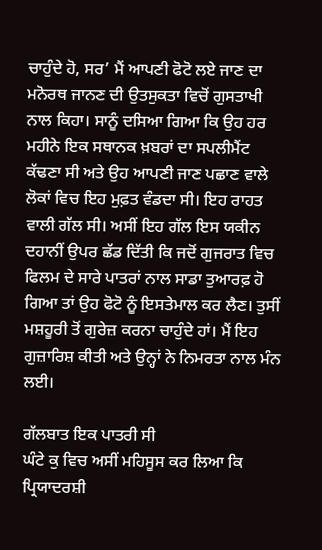ਚਾਹੁੰਦੇ ਹੋ, ਸਰ’ ਮੈਂ ਆਪਣੀ ਫੋਟੋ ਲਏ ਜਾਣ ਦਾ ਮਨੋਰਥ ਜਾਨਣ ਦੀ ਉਤਸੁਕਤਾ ਵਿਚੋਂ ਗੁਸਤਾਖੀ ਨਾਲ ਕਿਹਾ। ਸਾਨੂੰ ਦਸਿਆ ਗਿਆ ਕਿ ਉਹ ਹਰ ਮਹੀਨੇ ਇਕ ਸਥਾਨਕ ਖ਼ਬਰਾਂ ਦਾ ਸਪਲੀਮੈਂਟ ਕੱਢਣਾ ਸੀ ਅਤੇ ਉਹ ਆਪਣੀ ਜਾਣ ਪਛਾਣ ਵਾਲੇ ਲੋਕਾਂ ਵਿਚ ਇਹ ਮੁਫ਼ਤ ਵੰਡਦਾ ਸੀ। ਇਹ ਰਾਹਤ ਵਾਲੀ ਗੱਲ ਸੀ। ਅਸੀਂ ਇਹ ਗੱਲ ਇਸ ਯਕੀਨ ਦਹਾਨੀਂ ਉਪਰ ਛੱਡ ਦਿੱਤੀ ਕਿ ਜਦੋਂ ਗੁਜਰਾਤ ਵਿਚ ਫਿਲਮ ਦੇ ਸਾਰੇ ਪਾਤਰਾਂ ਨਾਲ ਸਾਡਾ ਤੁਆਰਫ਼ ਹੋ ਗਿਆ ਤਾਂ ਉਹ ਫੋਟੋ ਨੂੰ ਇਸਤੇਮਾਲ ਕਰ ਲੈਣ। ਤੁਸੀਂ ਮਸ਼ਹੂਰੀ ਤੋਂ ਗੁਰੇਜ਼ ਕਰਨਾ ਚਾਹੁੰਦੇ ਹਾਂ। ਮੈਂ ਇਹ ਗੁਜ਼ਾਰਿਸ਼ ਕੀਤੀ ਅਤੇ ਉਨ੍ਹਾਂ ਨੇ ਨਿਮਰਤਾ ਨਾਲ ਮੰਨ ਲਈ।

ਗੱਲਬਾਤ ਇਕ ਪਾਤਰੀ ਸੀ
ਘੰਟੇ ਕੁ ਵਿਚ ਅਸੀਂ ਮਹਿਸੂਸ ਕਰ ਲਿਆ ਕਿ ਪ੍ਰਿਯਾਦਰਸ਼ੀ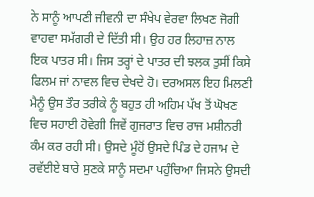ਨੇ ਸਾਨੂੰ ਆਪਣੀ ਜੀਵਨੀ ਦਾ ਸੰਖੇਪ ਵੇਰਵਾ ਲਿਖਣ ਜੋਗੀ ਵਾਹਵਾ ਸਮੱਗਰੀ ਦੇ ਦਿੱਤੀ ਸੀ। ਉਹ ਹਰ ਲਿਹਾਜ਼ ਨਾਲ ਇਕ ਪਾਤਰ ਸੀ। ਜਿਸ ਤਰ੍ਹਾਂ ਦੇ ਪਾਤਰ ਦੀ ਝਲਕ ਤੁਸੀਂ ਕਿਸੇ ਫਿਲਮ ਜਾਂ ਨਾਵਲ ਵਿਚ ਦੇਖਦੇ ਹੋ। ਦਰਅਸਲ ਇਹ ਮਿਲਣੀ ਮੈਨੂੰ ਉਸ ਤੌਰ ਤਰੀਕੇ ਨੂੰ ਬਹੁਤ ਹੀ ਅਹਿਮ ਪੱਖ ਤੋਂ ਘੋਖਣ ਵਿਚ ਸਹਾਈ ਹੋਵੇਗੀ ਜਿਵੇਂ ਗੁਜਰਾਤ ਵਿਚ ਰਾਜ ਮਸ਼ੀਨਰੀ ਕੰਮ ਕਰ ਰਹੀ ਸੀ। ਉਸਦੇ ਮੂੰਹੋਂ ਉਸਦੇ ਪਿੰਡ ਦੇ ਹਜਾਮ ਦੇ ਰਵੱਈਏ ਬਾਰੇ ਸੁਣਕੇ ਸਾਨੂੰ ਸਦਮਾ ਪਹੁੰਚਿਆ ਜਿਸਨੇ ਉਸਦੀ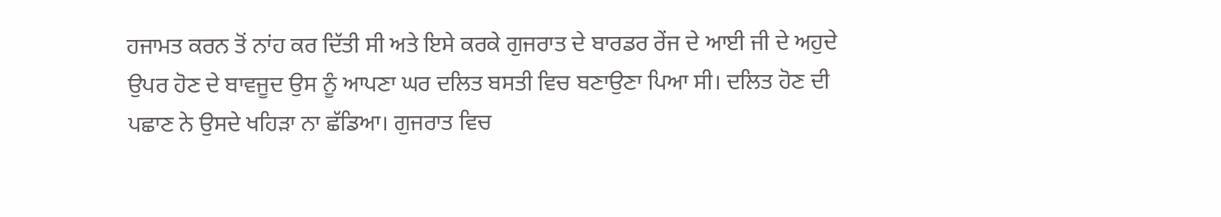ਹਜਾਮਤ ਕਰਨ ਤੋਂ ਨਾਂਹ ਕਰ ਦਿੱਤੀ ਸੀ ਅਤੇ ਇਸੇ ਕਰਕੇ ਗੁਜਰਾਤ ਦੇ ਬਾਰਡਰ ਰੇਂਜ ਦੇ ਆਈ ਜੀ ਦੇ ਅਹੁਦੇ ਉਪਰ ਹੋਣ ਦੇ ਬਾਵਜੂਦ ਉਸ ਨੂੰ ਆਪਣਾ ਘਰ ਦਲਿਤ ਬਸਤੀ ਵਿਚ ਬਣਾਉਣਾ ਪਿਆ ਸੀ। ਦਲਿਤ ਹੋਣ ਦੀ ਪਛਾਣ ਨੇ ਉਸਦੇ ਖਹਿੜਾ ਨਾ ਛੱਡਿਆ। ਗੁਜਰਾਤ ਵਿਚ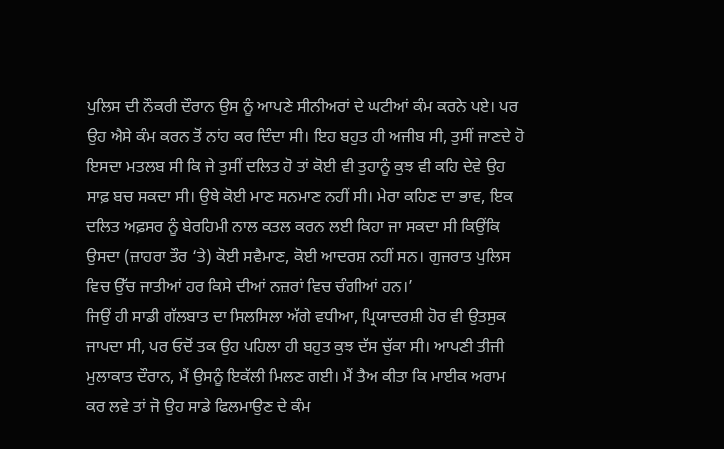ਪੁਲਿਸ ਦੀ ਨੌਕਰੀ ਦੌਰਾਨ ਉਸ ਨੂੰ ਆਪਣੇ ਸੀਨੀਅਰਾਂ ਦੇ ਘਟੀਆਂ ਕੰਮ ਕਰਨੇ ਪਏ। ਪਰ ਉਹ ਐਸੇ ਕੰਮ ਕਰਨ ਤੋਂ ਨਾਂਹ ਕਰ ਦਿੰਦਾ ਸੀ। ਇਹ ਬਹੁਤ ਹੀ ਅਜੀਬ ਸੀ, ਤੁਸੀਂ ਜਾਣਦੇ ਹੋ ਇਸਦਾ ਮਤਲਬ ਸੀ ਕਿ ਜੇ ਤੁਸੀਂ ਦਲਿਤ ਹੋ ਤਾਂ ਕੋਈ ਵੀ ਤੁਹਾਨੂੰ ਕੁਝ ਵੀ ਕਹਿ ਦੇਵੇ ਉਹ ਸਾਫ਼ ਬਚ ਸਕਦਾ ਸੀ। ਉਥੇ ਕੋਈ ਮਾਣ ਸਨਮਾਣ ਨਹੀਂ ਸੀ। ਮੇਰਾ ਕਹਿਣ ਦਾ ਭਾਵ, ਇਕ ਦਲਿਤ ਅਫ਼ਸਰ ਨੂੰ ਬੇਰਹਿਮੀ ਨਾਲ ਕਤਲ ਕਰਨ ਲਈ ਕਿਹਾ ਜਾ ਸਕਦਾ ਸੀ ਕਿਉਂਕਿ ਉਸਦਾ (ਜ਼ਾਹਰਾ ਤੌਰ ‘ਤੇ) ਕੋਈ ਸਵੈਮਾਣ, ਕੋਈ ਆਦਰਸ਼ ਨਹੀਂ ਸਨ। ਗੁਜਰਾਤ ਪੁਲਿਸ ਵਿਚ ਉੱਚ ਜਾਤੀਆਂ ਹਰ ਕਿਸੇ ਦੀਆਂ ਨਜ਼ਰਾਂ ਵਿਚ ਚੰਗੀਆਂ ਹਨ।’
ਜਿਉਂ ਹੀ ਸਾਡੀ ਗੱਲਬਾਤ ਦਾ ਸਿਲਸਿਲਾ ਅੱਗੇ ਵਧੀਆ, ਪ੍ਰਿਯਾਦਰਸ਼ੀ ਹੋਰ ਵੀ ਉਤਸੁਕ ਜਾਪਦਾ ਸੀ, ਪਰ ਓਦੋਂ ਤਕ ਉਹ ਪਹਿਲਾ ਹੀ ਬਹੁਤ ਕੁਝ ਦੱਸ ਚੁੱਕਾ ਸੀ। ਆਪਣੀ ਤੀਜੀ ਮੁਲਾਕਾਤ ਦੌਰਾਨ, ਮੈਂ ਉਸਨੂੰ ਇਕੱਲੀ ਮਿਲਣ ਗਈ। ਮੈਂ ਤੈਅ ਕੀਤਾ ਕਿ ਮਾਈਕ ਅਰਾਮ ਕਰ ਲਵੇ ਤਾਂ ਜੋ ਉਹ ਸਾਡੇ ਫਿਲਮਾਉਣ ਦੇ ਕੰਮ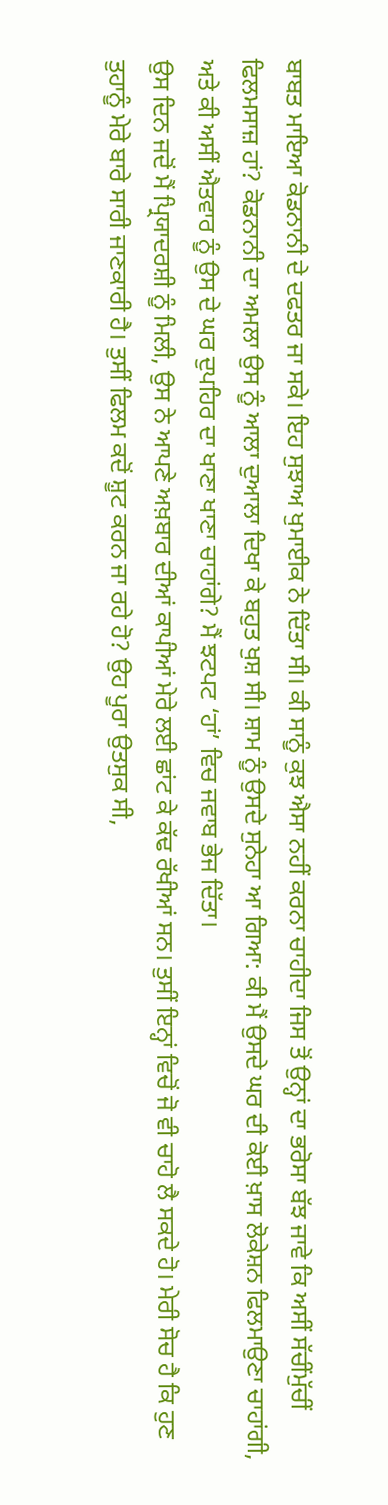ਬਾਬਤ ਮਾਇਆ ਕੋਡਨਾਨੀ ਦੇ ਦਫਤਰ ਜਾ ਸਕੇ। ਇਹ ਸੁਝਾਅ ਖੁਮਾਈਕ ਨੇ ਦਿੱਤਾ ਸੀ। ਕੀ ਸਾਨੂੰ ਕੁਝ ਐਸਾ ਨਹੀਂ ਕਰਨਾ ਚਾਹੀਦਾ ਜਿਸ ਤੋਂ ਉਨ੍ਹਾਂ ਦਾ ਭਰੋਸਾ ਬੱਝ ਜਾਵੇ ਕਿ ਅਸੀਂ ਸੱਚੀਂਮੁੱਚੀਂ ਫਿਲਮਸਾਜ਼ ਹਾਂ? ਕੋਡਨਾਨੀ ਦਾ ਅਮਲਾ ਉਸ ਨੂੰ ਆਲਾ ਦੁਆਲਾ ਦਿਖਾ ਕੇ ਬਹੁਤ ਖੁਸ਼ ਸੀ। ਸ਼ਾਮ ਨੂੰ ਉਸਦੇ ਸੁਨੇਹਾ ਆ ਗਿਆ: ਕੀ ਮੈਂ ਉਸਦੇ ਘਰ ਦੀ ਕੋਈ ਖ਼ਾਸ ਲੋਕੇਸ਼ਨ ਫਿਲਮਾਉਣਾ ਚਾਹਾਂਗੀ, ਅਤੇ ਕੀ ਅਸੀਂ ਐਤਵਾਰ ਨੂੰ ਉਸ ਦੇ ਘਰ ਦੁਪਹਿਰ ਦਾ ਖਾਣਾ ਖਾਣਾ ਚਾਹਾਂਗੇ? ਮੈਂ ਝਟਪਟ ‘ਹਾਂ’ ਵਿਚ ਜਵਾਬ ਭੇਜ ਦਿੱਤਾ।
ਉਸ ਦਿਨ ਜਦੋਂ ਮੈਂ ਪ੍ਰਿਯਾਦਰਸ਼ੀ ਨੂੰ ਮਿਲੀ, ਉਸ ਨੇ ਆਪਣੇ ਅਖ਼ਬਾਰ ਦੀਆਂ ਕਾਪੀਆਂ ਮੇਰੇ ਲਈ ਛਾਂਟ ਕੇ ਕੱਢ ਰੱਖੀਆਂ ਸਨ। ਤੁਸੀਂ ਇਨ੍ਹਾਂ ਵਿਚੋਂ ਜੋ ਵੀ ਚਾਹੋ ਲੈ ਸਕਦੇ ਹੋ। ਮੇਰੀ ਸੋਚ ਹੈ ਕਿ ਹੁਣ ਤੁਹਾਨੂੰ ਮੇਰੇ ਬਾਰੇ ਸਾਰੀ ਜਾਣਕਾਰੀ ਹੈ। ਤੁਸੀਂ ਫਿਲਮ ਕਦੋਂ ਸ਼ੂਟ ਕਰਨ ਜਾ ਰਹੇ ਹੋ? ਉਹ ਪੂਰਾ ਉਤਸੁਕ ਸੀ,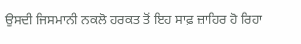ਉਸਦੀ ਜਿਸਮਾਨੀ ਨਕਲੋ ਹਰਕਤ ਤੋਂ ਇਹ ਸਾਫ਼ ਜ਼ਾਹਿਰ ਹੋ ਰਿਹਾ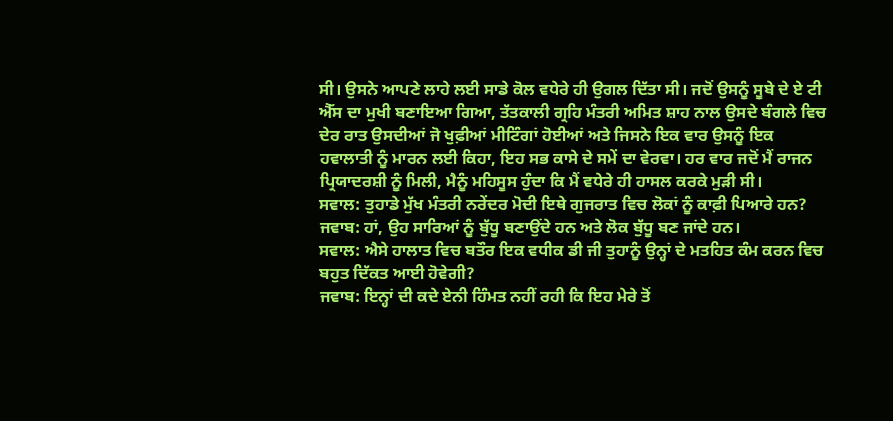ਸੀ। ਉਸਨੇ ਆਪਣੇ ਲਾਹੇ ਲਈ ਸਾਡੇ ਕੋਲ ਵਧੇਰੇ ਹੀ ਉਗਲ ਦਿੱਤਾ ਸੀ। ਜਦੋਂ ਉਸਨੂੰ ਸੂਬੇ ਦੇ ਏ ਟੀ ਐੱਸ ਦਾ ਮੁਖੀ ਬਣਾਇਆ ਗਿਆ, ਤੱਤਕਾਲੀ ਗ੍ਰਹਿ ਮੰਤਰੀ ਅਮਿਤ ਸ਼ਾਹ ਨਾਲ ਉਸਦੇ ਬੰਗਲੇ ਵਿਚ ਦੇਰ ਰਾਤ ਉਸਦੀਆਂ ਜੋ ਖੁਫ਼ੀਆਂ ਮੀਟਿੰਗਾਂ ਹੋਈਆਂ ਅਤੇ ਜਿਸਨੇ ਇਕ ਵਾਰ ਉਸਨੂੰ ਇਕ ਹਵਾਲਾਤੀ ਨੂੰ ਮਾਰਨ ਲਈ ਕਿਹਾ, ਇਹ ਸਭ ਕਾਸੇ ਦੇ ਸਮੇਂ ਦਾ ਵੇਰਵਾ। ਹਰ ਵਾਰ ਜਦੋਂ ਮੈਂ ਰਾਜਨ ਪ੍ਰਿਯਾਦਰਸ਼ੀ ਨੂੰ ਮਿਲੀ, ਮੈਨੂੰ ਮਹਿਸੂਸ ਹੁੰਦਾ ਕਿ ਮੈਂ ਵਧੇਰੇ ਹੀ ਹਾਸਲ ਕਰਕੇ ਮੁੜੀ ਸੀ।
ਸਵਾਲ: ਤੁਹਾਡੇ ਮੁੱਖ ਮੰਤਰੀ ਨਰੇਂਦਰ ਮੋਦੀ ਇਥੇ ਗੁਜਰਾਤ ਵਿਚ ਲੋਕਾਂ ਨੂੰ ਕਾਫ਼ੀ ਪਿਆਰੇ ਹਨ?
ਜਵਾਬ: ਹਾਂ, ਉਹ ਸਾਰਿਆਂ ਨੂੰ ਬੁੱਧੂ ਬਣਾਉਂਦੇ ਹਨ ਅਤੇ ਲੋਕ ਬੁੱਧੂ ਬਣ ਜਾਂਦੇ ਹਨ।
ਸਵਾਲ: ਐਸੇ ਹਾਲਾਤ ਵਿਚ ਬਤੌਰ ਇਕ ਵਧੀਕ ਡੀ ਜੀ ਤੁਹਾਨੂੰ ਉਨ੍ਹਾਂ ਦੇ ਮਤਹਿਤ ਕੰਮ ਕਰਨ ਵਿਚ ਬਹੁਤ ਦਿੱਕਤ ਆਈ ਹੋਵੇਗੀ?
ਜਵਾਬ: ਇਨ੍ਹਾਂ ਦੀ ਕਦੇ ਏਨੀ ਹਿੰਮਤ ਨਹੀਂ ਰਹੀ ਕਿ ਇਹ ਮੇਰੇ ਤੋਂ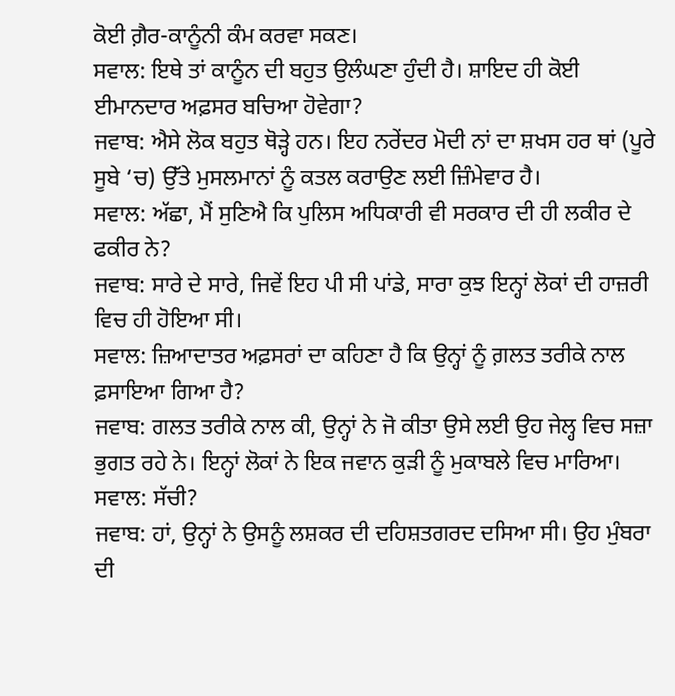ਕੋਈ ਗ਼ੈਰ-ਕਾਨੂੰਨੀ ਕੰਮ ਕਰਵਾ ਸਕਣ।
ਸਵਾਲ: ਇਥੇ ਤਾਂ ਕਾਨੂੰਨ ਦੀ ਬਹੁਤ ਉਲੰਘਣਾ ਹੁੰਦੀ ਹੈ। ਸ਼ਾਇਦ ਹੀ ਕੋਈ ਈਮਾਨਦਾਰ ਅਫ਼ਸਰ ਬਚਿਆ ਹੋਵੇਗਾ?
ਜਵਾਬ: ਐਸੇ ਲੋਕ ਬਹੁਤ ਥੋੜ੍ਹੇ ਹਨ। ਇਹ ਨਰੇਂਦਰ ਮੋਦੀ ਨਾਂ ਦਾ ਸ਼ਖਸ ਹਰ ਥਾਂ (ਪੂਰੇ ਸੂਬੇ ‘ਚ) ਉੱਤੇ ਮੁਸਲਮਾਨਾਂ ਨੂੰ ਕਤਲ ਕਰਾਉਣ ਲਈ ਜ਼ਿੰਮੇਵਾਰ ਹੈ।
ਸਵਾਲ: ਅੱਛਾ, ਮੈਂ ਸੁਣਿਐ ਕਿ ਪੁਲਿਸ ਅਧਿਕਾਰੀ ਵੀ ਸਰਕਾਰ ਦੀ ਹੀ ਲਕੀਰ ਦੇ ਫਕੀਰ ਨੇ?
ਜਵਾਬ: ਸਾਰੇ ਦੇ ਸਾਰੇ, ਜਿਵੇਂ ਇਹ ਪੀ ਸੀ ਪਾਂਡੇ, ਸਾਰਾ ਕੁਝ ਇਨ੍ਹਾਂ ਲੋਕਾਂ ਦੀ ਹਾਜ਼ਰੀ ਵਿਚ ਹੀ ਹੋਇਆ ਸੀ।
ਸਵਾਲ: ਜ਼ਿਆਦਾਤਰ ਅਫ਼ਸਰਾਂ ਦਾ ਕਹਿਣਾ ਹੈ ਕਿ ਉਨ੍ਹਾਂ ਨੂੰ ਗ਼ਲਤ ਤਰੀਕੇ ਨਾਲ ਫ਼ਸਾਇਆ ਗਿਆ ਹੈ?
ਜਵਾਬ: ਗਲਤ ਤਰੀਕੇ ਨਾਲ ਕੀ, ਉਨ੍ਹਾਂ ਨੇ ਜੋ ਕੀਤਾ ਉਸੇ ਲਈ ਉਹ ਜੇਲ੍ਹ ਵਿਚ ਸਜ਼ਾ ਭੁਗਤ ਰਹੇ ਨੇ। ਇਨ੍ਹਾਂ ਲੋਕਾਂ ਨੇ ਇਕ ਜਵਾਨ ਕੁੜੀ ਨੂੰ ਮੁਕਾਬਲੇ ਵਿਚ ਮਾਰਿਆ।
ਸਵਾਲ: ਸੱਚੀ?
ਜਵਾਬ: ਹਾਂ, ਉਨ੍ਹਾਂ ਨੇ ਉਸਨੂੰ ਲਸ਼ਕਰ ਦੀ ਦਹਿਸ਼ਤਗਰਦ ਦਸਿਆ ਸੀ। ਉਹ ਮੁੰਬਰਾ ਦੀ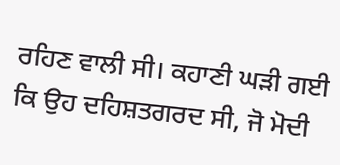ਰਹਿਣ ਵਾਲੀ ਸੀ। ਕਹਾਣੀ ਘੜੀ ਗਈ ਕਿ ਉਹ ਦਹਿਸ਼ਤਗਰਦ ਸੀ, ਜੋ ਮੋਦੀ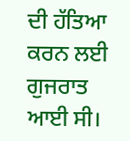ਦੀ ਹੱਤਿਆ ਕਰਨ ਲਈ ਗੁਜਰਾਤ ਆਈ ਸੀ।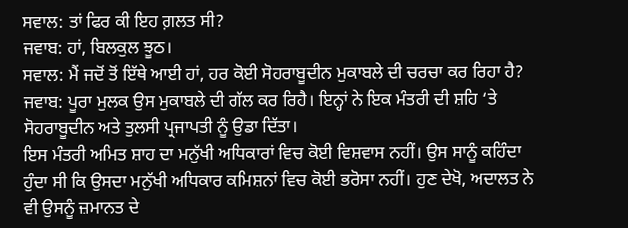ਸਵਾਲ: ਤਾਂ ਫਿਰ ਕੀ ਇਹ ਗ਼ਲਤ ਸੀ?
ਜਵਾਬ: ਹਾਂ, ਬਿਲਕੁਲ ਝੂਠ।
ਸਵਾਲ: ਮੈਂ ਜਦੋਂ ਤੋਂ ਇੱਥੇ ਆਈ ਹਾਂ, ਹਰ ਕੋਈ ਸੋਹਰਾਬੂਦੀਨ ਮੁਕਾਬਲੇ ਦੀ ਚਰਚਾ ਕਰ ਰਿਹਾ ਹੈ?
ਜਵਾਬ: ਪੂਰਾ ਮੁਲਕ ਉਸ ਮੁਕਾਬਲੇ ਦੀ ਗੱਲ ਕਰ ਰਿਹੈ। ਇਨ੍ਹਾਂ ਨੇ ਇਕ ਮੰਤਰੀ ਦੀ ਸ਼ਹਿ ‘ਤੇ ਸੋਹਰਾਬੂਦੀਨ ਅਤੇ ਤੁਲਸੀ ਪ੍ਰਜਾਪਤੀ ਨੂੰ ਉਡਾ ਦਿੱਤਾ।
ਇਸ ਮੰਤਰੀ ਅਮਿਤ ਸ਼ਾਹ ਦਾ ਮਨੁੱਖੀ ਅਧਿਕਾਰਾਂ ਵਿਚ ਕੋਈ ਵਿਸ਼ਵਾਸ ਨਹੀਂ। ਉਸ ਸਾਨੂੰ ਕਹਿੰਦਾ ਹੁੰਦਾ ਸੀ ਕਿ ਉਸਦਾ ਮਨੁੱਖੀ ਅਧਿਕਾਰ ਕਮਿਸ਼ਨਾਂ ਵਿਚ ਕੋਈ ਭਰੋਸਾ ਨਹੀਂ। ਹੁਣ ਦੇਖੋ, ਅਦਾਲਤ ਨੇ ਵੀ ਉਸਨੂੰ ਜ਼ਮਾਨਤ ਦੇ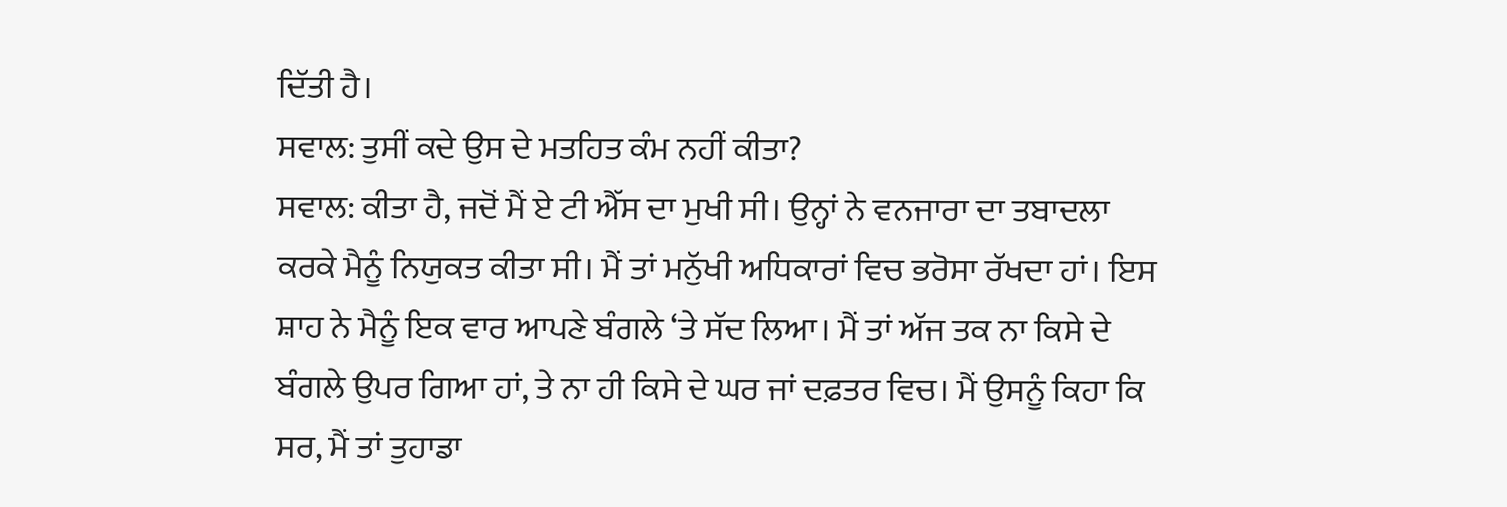ਦਿੱਤੀ ਹੈ।
ਸਵਾਲ: ਤੁਸੀਂ ਕਦੇ ਉਸ ਦੇ ਮਤਹਿਤ ਕੰਮ ਨਹੀਂ ਕੀਤਾ?
ਸਵਾਲ: ਕੀਤਾ ਹੈ, ਜਦੋਂ ਮੈਂ ਏ ਟੀ ਐੱਸ ਦਾ ਮੁਖੀ ਸੀ। ਉਨ੍ਹਾਂ ਨੇ ਵਨਜਾਰਾ ਦਾ ਤਬਾਦਲਾ ਕਰਕੇ ਮੈਨੂੰ ਨਿਯੁਕਤ ਕੀਤਾ ਸੀ। ਮੈਂ ਤਾਂ ਮਨੁੱਖੀ ਅਧਿਕਾਰਾਂ ਵਿਚ ਭਰੋਸਾ ਰੱਖਦਾ ਹਾਂ। ਇਸ ਸ਼ਾਹ ਨੇ ਮੈਨੂੰ ਇਕ ਵਾਰ ਆਪਣੇ ਬੰਗਲੇ ‘ਤੇ ਸੱਦ ਲਿਆ। ਮੈਂ ਤਾਂ ਅੱਜ ਤਕ ਨਾ ਕਿਸੇ ਦੇ ਬੰਗਲੇ ਉਪਰ ਗਿਆ ਹਾਂ, ਤੇ ਨਾ ਹੀ ਕਿਸੇ ਦੇ ਘਰ ਜਾਂ ਦਫ਼ਤਰ ਵਿਚ। ਮੈਂ ਉਸਨੂੰ ਕਿਹਾ ਕਿ ਸਰ, ਮੈਂ ਤਾਂ ਤੁਹਾਡਾ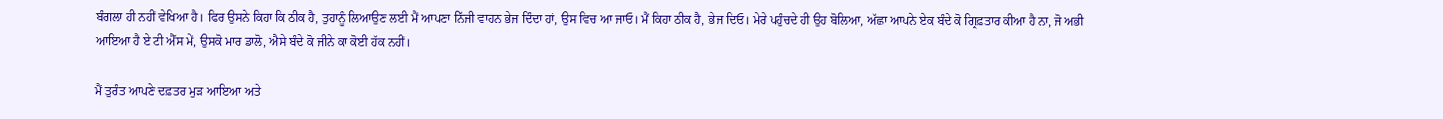ਬੰਗਲਾ ਹੀ ਨਹੀਂ ਵੇਖਿਆ ਹੈ। ਫਿਰ ਉਸਨੇ ਕਿਹਾ ਕਿ ਠੀਕ ਹੈ, ਤੁਹਾਨੂੰ ਲਿਆਉਣ ਲਈ ਮੈਂ ਆਪਣਾ ਨਿੱਜੀ ਵਾਹਨ ਭੇਜ ਦਿੰਦਾ ਹਾਂ, ਉਸ ਵਿਚ ਆ ਜਾਓ। ਮੈਂ ਕਿਹਾ ਠੀਕ ਹੈ, ਭੇਜ ਦਿਓ। ਮੇਰੇ ਪਹੁੰਚਦੇ ਹੀ ਉਹ ਬੋਲਿਆ, ਅੱਛਾ ਆਪਨੇ ਏਕ ਬੰਦੇ ਕੋ ਗ੍ਰਿਫ਼ਤਾਰ ਕੀਆ ਹੈ ਨਾ, ਜੋ ਅਭੀ ਆਇਆ ਹੈ ਏ ਟੀ ਐੱਸ ਮੇਂ, ਉਸਕੋ ਮਾਰ ਡਾਲੋ, ਐਸੇ ਬੰਦੇ ਕੋ ਜੀਨੇ ਕਾ ਕੋਈ ਹੱਕ ਨਹੀਂ।

ਮੈਂ ਤੁਰੰਤ ਆਪਣੇ ਦਫ਼ਤਰ ਮੁੜ ਆਇਆ ਅਤੇ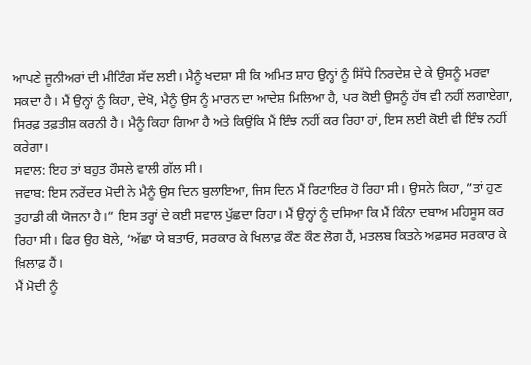ਆਪਣੇ ਜੂਨੀਅਰਾਂ ਦੀ ਮੀਟਿੰਗ ਸੱਦ ਲਈ। ਮੈਨੂੰ ਖਦਸ਼ਾ ਸੀ ਕਿ ਅਮਿਤ ਸ਼ਾਹ ਉਨ੍ਹਾਂ ਨੂੰ ਸਿੱਧੇ ਨਿਰਦੇਸ਼ ਦੇ ਕੇ ਉਸਨੂੰ ਮਰਵਾ ਸਕਦਾ ਹੈ। ਮੈਂ ਉਨ੍ਹਾਂ ਨੂੰ ਕਿਹਾ, ਦੇਖੋ, ਮੈਨੂੰ ਉਸ ਨੂੰ ਮਾਰਨ ਦਾ ਆਦੇਸ਼ ਮਿਲਿਆ ਹੈ, ਪਰ ਕੋਈ ਉਸਨੂੰ ਹੱਥ ਵੀ ਨਹੀਂ ਲਗਾਏਗਾ, ਸਿਰਫ਼ ਤਫ਼ਤੀਸ਼ ਕਰਨੀ ਹੈ। ਮੈਨੂੰ ਕਿਹਾ ਗਿਆ ਹੈ ਅਤੇ ਕਿਉਂਕਿ ਮੈਂ ਇੰਝ ਨਹੀਂ ਕਰ ਰਿਹਾ ਹਾਂ, ਇਸ ਲਈ ਕੋਈ ਵੀ ਇੰਝ ਨਹੀਂ ਕਰੇਗਾ।
ਸਵਾਲ: ਇਹ ਤਾਂ ਬਹੁਤ ਹੌਸਲੇ ਵਾਲੀ ਗੱਲ ਸੀ।
ਜਵਾਬ: ਇਸ ਨਰੇਂਦਰ ਮੋਦੀ ਨੇ ਮੈਨੂੰ ਉਸ ਦਿਨ ਬੁਲਾਇਆ, ਜਿਸ ਦਿਨ ਮੈਂ ਰਿਟਾਇਰ ਹੋ ਰਿਹਾ ਸੀ। ਉਸਨੇ ਕਿਹਾ, ”ਤਾਂ ਹੁਣ ਤੁਹਾਡੀ ਕੀ ਯੋਜਨਾ ਹੈ।” ਇਸ ਤਰ੍ਹਾਂ ਦੇ ਕਈ ਸਵਾਲ ਪੁੱਛਦਾ ਰਿਹਾ। ਮੈਂ ਉਨ੍ਹਾਂ ਨੂੰ ਦਸਿਆ ਕਿ ਮੈਂ ਕਿੰਨਾ ਦਬਾਅ ਮਹਿਸੂਸ ਕਰ ਰਿਹਾ ਸੀ। ਫਿਰ ਉਹ ਬੋਲੇ, ‘ਅੱਛਾ ਯੇ ਬਤਾਓ, ਸਰਕਾਰ ਕੇ ਖਿਲਾਫ਼ ਕੌਣ ਕੌਣ ਲੋਗ ਹੈਂ, ਮਤਲਬ ਕਿਤਨੇ ਅਫ਼ਸਰ ਸਰਕਾਰ ਕੇ ਖ਼ਿਲਾਫ਼ ਹੈਂ।
ਮੈਂ ਮੋਦੀ ਨੂੰ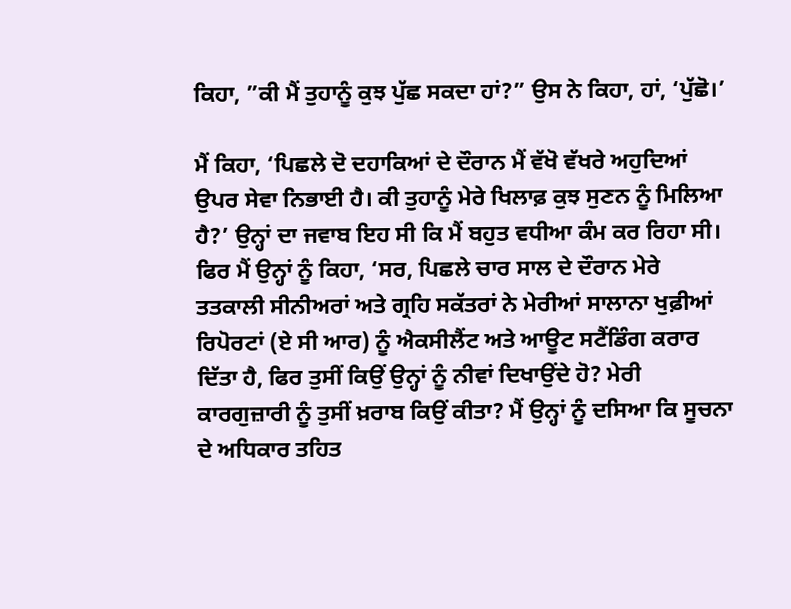ਕਿਹਾ, ”ਕੀ ਮੈਂ ਤੁਹਾਨੂੰ ਕੁਝ ਪੁੱਛ ਸਕਦਾ ਹਾਂ?” ਉਸ ਨੇ ਕਿਹਾ, ਹਾਂ, ‘ਪੁੱਛੋ।’

ਮੈਂ ਕਿਹਾ, ‘ਪਿਛਲੇ ਦੋ ਦਹਾਕਿਆਂ ਦੇ ਦੌਰਾਨ ਮੈਂ ਵੱਖੋ ਵੱਖਰੇ ਅਹੁਦਿਆਂ ਉਪਰ ਸੇਵਾ ਨਿਭਾਈ ਹੈ। ਕੀ ਤੁਹਾਨੂੰ ਮੇਰੇ ਖਿਲਾਫ਼ ਕੁਝ ਸੁਣਨ ਨੂੰ ਮਿਲਿਆ ਹੈ?’ ਉਨ੍ਹਾਂ ਦਾ ਜਵਾਬ ਇਹ ਸੀ ਕਿ ਮੈਂ ਬਹੁਤ ਵਧੀਆ ਕੰਮ ਕਰ ਰਿਹਾ ਸੀ। ਫਿਰ ਮੈਂ ਉਨ੍ਹਾਂ ਨੂੰ ਕਿਹਾ, ‘ਸਰ, ਪਿਛਲੇ ਚਾਰ ਸਾਲ ਦੇ ਦੌਰਾਨ ਮੇਰੇ ਤਤਕਾਲੀ ਸੀਨੀਅਰਾਂ ਅਤੇ ਗ੍ਰਹਿ ਸਕੱਤਰਾਂ ਨੇ ਮੇਰੀਆਂ ਸਾਲਾਨਾ ਖੁਫ਼ੀਆਂ ਰਿਪੋਰਟਾਂ (ਏ ਸੀ ਆਰ) ਨੂੰ ਐਕਸੀਲੈਂਟ ਅਤੇ ਆਊਟ ਸਟੈਂਡਿੰਗ ਕਰਾਰ ਦਿੱਤਾ ਹੈ, ਫਿਰ ਤੁਸੀਂ ਕਿਉਂ ਉਨ੍ਹਾਂ ਨੂੰ ਨੀਵਾਂ ਦਿਖਾਉਂਦੇ ਹੋ? ਮੇਰੀ ਕਾਰਗੁਜ਼ਾਰੀ ਨੂੰ ਤੁਸੀਂ ਖ਼ਰਾਬ ਕਿਉਂ ਕੀਤਾ? ਮੈਂ ਉਨ੍ਹਾਂ ਨੂੰ ਦਸਿਆ ਕਿ ਸੂਚਨਾ ਦੇ ਅਧਿਕਾਰ ਤਹਿਤ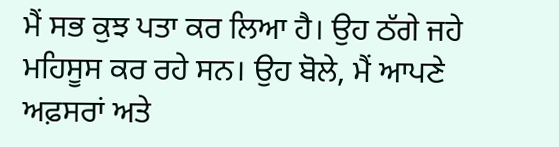ਮੈਂ ਸਭ ਕੁਝ ਪਤਾ ਕਰ ਲਿਆ ਹੈ। ਉਹ ਠੱਗੇ ਜਹੇ ਮਹਿਸੂਸ ਕਰ ਰਹੇ ਸਨ। ਉਹ ਬੋਲੇ, ਮੈਂ ਆਪਣੇ ਅਫ਼ਸਰਾਂ ਅਤੇ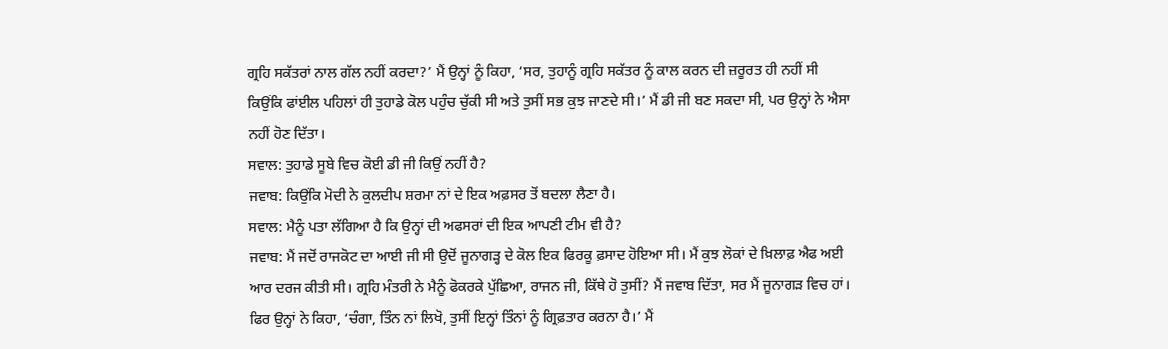ਗ੍ਰਹਿ ਸਕੱਤਰਾਂ ਨਾਲ ਗੱਲ ਨਹੀਂ ਕਰਦਾ?’ ਮੈਂ ਉਨ੍ਹਾਂ ਨੂੰ ਕਿਹਾ, ‘ਸਰ, ਤੁਹਾਨੂੰ ਗ੍ਰਹਿ ਸਕੱਤਰ ਨੂੰ ਕਾਲ ਕਰਨ ਦੀ ਜ਼ਰੂਰਤ ਹੀ ਨਹੀਂ ਸੀ ਕਿਉਂਕਿ ਫਾਂਈਲ ਪਹਿਲਾਂ ਹੀ ਤੁਹਾਡੇ ਕੋਲ ਪਹੁੰਚ ਚੁੱਕੀ ਸੀ ਅਤੇ ਤੁਸੀਂ ਸਭ ਕੁਝ ਜਾਣਦੇ ਸੀ।’ ਮੈਂ ਡੀ ਜੀ ਬਣ ਸਕਦਾ ਸੀ, ਪਰ ਉਨ੍ਹਾਂ ਨੇ ਐਸਾ ਨਹੀਂ ਹੋਣ ਦਿੱਤਾ।
ਸਵਾਲ: ਤੁਹਾਡੇ ਸੂਬੇ ਵਿਚ ਕੋਈ ਡੀ ਜੀ ਕਿਉਂ ਨਹੀਂ ਹੈ?
ਜਵਾਬ: ਕਿਉਂਕਿ ਮੋਦੀ ਨੇ ਕੁਲਦੀਪ ਸ਼ਰਮਾ ਨਾਂ ਦੇ ਇਕ ਅਫ਼ਸਰ ਤੋਂ ਬਦਲਾ ਲੈਣਾ ਹੈ।
ਸਵਾਲ: ਮੈਨੂੰ ਪਤਾ ਲੱਗਿਆ ਹੈ ਕਿ ਉਨ੍ਹਾਂ ਦੀ ਅਫਸਰਾਂ ਦੀ ਇਕ ਆਪਣੀ ਟੀਮ ਵੀ ਹੈ?
ਜਵਾਬ: ਮੈਂ ਜਦੋਂ ਰਾਜਕੋਟ ਦਾ ਆਈ ਜੀ ਸੀ ਉਦੋਂ ਜੂਨਾਗੜ੍ਹ ਦੇ ਕੋਲ ਇਕ ਫਿਰਕੂ ਫ਼ਸਾਦ ਹੋਇਆ ਸੀ। ਮੈਂ ਕੁਝ ਲੋਕਾਂ ਦੇ ਖ਼ਿਲਾਫ਼ ਐਫ ਅਈ ਆਰ ਦਰਜ ਕੀਤੀ ਸੀ। ਗ੍ਰਹਿ ਮੰਤਰੀ ਨੇ ਮੈਨੂੰ ਫੋਕਰਕੇ ਪੁੱਛਿਆ, ਰਾਜਨ ਜੀ, ਕਿੱਥੇ ਹੋ ਤੁਸੀਂ? ਮੈਂ ਜਵਾਬ ਦਿੱਤਾ, ਸਰ ਮੈਂ ਜੂਨਾਗੜ ਵਿਚ ਹਾਂ। ਫਿਰ ਉਨ੍ਹਾਂ ਨੇ ਕਿਹਾ, ‘ਚੰਗਾ, ਤਿੰਨ ਨਾਂ ਲਿਖੋ, ਤੁਸੀਂ ਇਨ੍ਹਾਂ ਤਿੰਨਾਂ ਨੂੰ ਗ੍ਰਿਫ਼ਤਾਰ ਕਰਨਾ ਹੈ।’ ਮੈਂ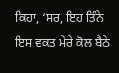ਕਿਹਾ, ‘ਸਰ, ਇਹ ਤਿੰਨੇ ਇਸ ਵਕਤ ਮੇਰੇ ਕੋਲ ਬੈਠੇ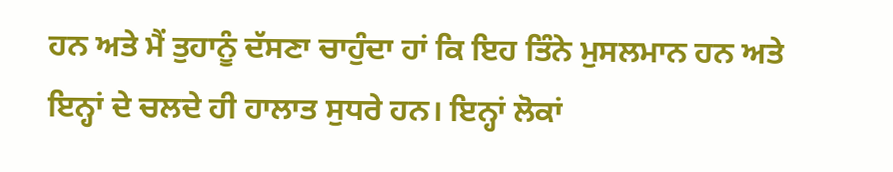ਹਨ ਅਤੇ ਮੈਂ ਤੁਹਾਨੂੰ ਦੱਸਣਾ ਚਾਹੁੰਦਾ ਹਾਂ ਕਿ ਇਹ ਤਿੰਨੇ ਮੁਸਲਮਾਨ ਹਨ ਅਤੇ ਇਨ੍ਹਾਂ ਦੇ ਚਲਦੇ ਹੀ ਹਾਲਾਤ ਸੁਧਰੇ ਹਨ। ਇਨ੍ਹਾਂ ਲੋਕਾਂ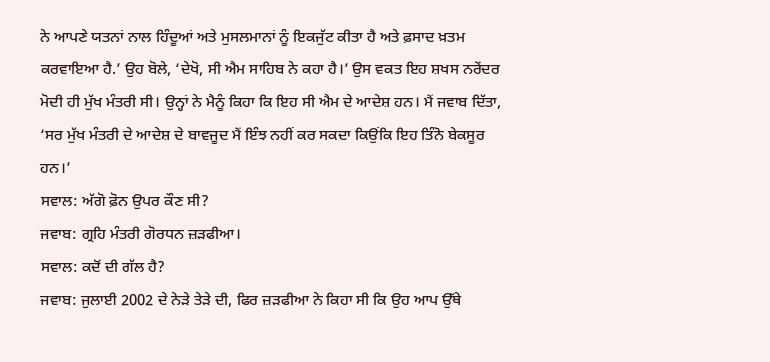ਨੇ ਆਪਣੇ ਯਤਨਾਂ ਨਾਲ ਹਿੰਦੂਆਂ ਅਤੇ ਮੁਸਲਮਾਨਾਂ ਨੂੰ ਇਕਜੁੱਟ ਕੀਤਾ ਹੈ ਅਤੇ ਫ਼ਸਾਦ ਖ਼ਤਮ ਕਰਵਾਇਆ ਹੈ.’ ਉਹ ਬੋਲੇ, ‘ਦੇਖੋ, ਸੀ ਐਮ ਸਾਹਿਬ ਨੇ ਕਹਾ ਹੈ।’ ਉਸ ਵਕਤ ਇਹ ਸ਼ਖਸ ਨਰੇਂਦਰ ਮੋਦੀ ਹੀ ਮੁੱਖ ਮੰਤਰੀ ਸੀ। ਉਨ੍ਹਾਂ ਨੇ ਮੈਨੂੰ ਕਿਹਾ ਕਿ ਇਹ ਸੀ ਐਮ ਦੇ ਆਦੇਸ਼ ਹਨ। ਮੈਂ ਜਵਾਬ ਦਿੱਤਾ, ‘ਸਰ ਮੁੱਖ ਮੰਤਰੀ ਦੇ ਆਦੇਸ਼ ਦੇ ਬਾਵਜੂਦ ਮੈਂ ਇੰਝ ਨਹੀਂ ਕਰ ਸਕਦਾ ਕਿਉਂਕਿ ਇਹ ਤਿੰਨੋ ਬੇਕਸੂਰ ਹਨ।’
ਸਵਾਲ: ਅੱਗੋ ਫ਼ੋਨ ਉਪਰ ਕੌਣ ਸੀ?
ਜਵਾਬ: ਗ੍ਰਹਿ ਮੰਤਰੀ ਗੋਰਧਨ ਜ਼ੜਫੀਆ।
ਸਵਾਲ: ਕਦੋਂ ਦੀ ਗੱਲ ਹੈ?
ਜਵਾਬ: ਜੁਲਾਈ 2002 ਦੇ ਨੇੜੇ ਤੇੜੇ ਦੀ, ਫਿਰ ਜ਼ੜਫੀਆ ਨੇ ਕਿਹਾ ਸੀ ਕਿ ਉਹ ਆਪ ਉੱਥੇ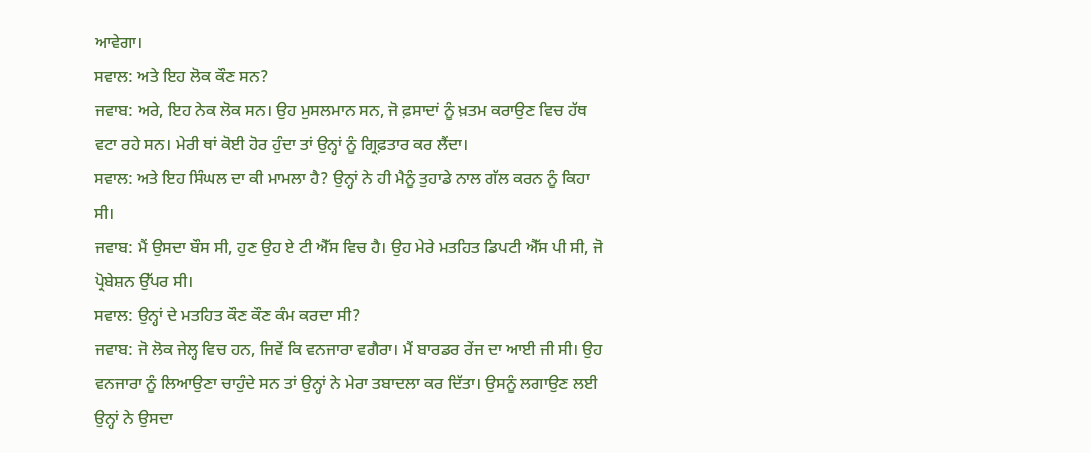ਆਵੇਗਾ।
ਸਵਾਲ: ਅਤੇ ਇਹ ਲੋਕ ਕੌਣ ਸਨ?
ਜਵਾਬ: ਅਰੇ, ਇਹ ਨੇਕ ਲੋਕ ਸਨ। ਉਹ ਮੁਸਲਮਾਨ ਸਨ, ਜੋ ਫ਼ਸਾਦਾਂ ਨੂੰ ਖ਼ਤਮ ਕਰਾਉਣ ਵਿਚ ਹੱਥ ਵਟਾ ਰਹੇ ਸਨ। ਮੇਰੀ ਥਾਂ ਕੋਈ ਹੋਰ ਹੁੰਦਾ ਤਾਂ ਉਨ੍ਹਾਂ ਨੂੰ ਗ੍ਰਿਫ਼ਤਾਰ ਕਰ ਲੈਂਦਾ।
ਸਵਾਲ: ਅਤੇ ਇਹ ਸਿੰਘਲ ਦਾ ਕੀ ਮਾਮਲਾ ਹੈ? ਉਨ੍ਹਾਂ ਨੇ ਹੀ ਮੈਨੂੰ ਤੁਹਾਡੇ ਨਾਲ ਗੱਲ ਕਰਨ ਨੂੰ ਕਿਹਾ ਸੀ।
ਜਵਾਬ: ਮੈਂ ਉਸਦਾ ਬੌਸ ਸੀ, ਹੁਣ ਉਹ ਏ ਟੀ ਐੱਸ ਵਿਚ ਹੈ। ਉਹ ਮੇਰੇ ਮਤਹਿਤ ਡਿਪਟੀ ਐੱਸ ਪੀ ਸੀ, ਜੋ ਪ੍ਰੋਬੇਸ਼ਨ ਉੱਪਰ ਸੀ।
ਸਵਾਲ: ਉਨ੍ਹਾਂ ਦੇ ਮਤਹਿਤ ਕੌਣ ਕੌਣ ਕੰਮ ਕਰਦਾ ਸੀ?
ਜਵਾਬ: ਜੋ ਲੋਕ ਜੇਲ੍ਹ ਵਿਚ ਹਨ, ਜਿਵੇਂ ਕਿ ਵਨਜਾਰਾ ਵਗੈਰਾ। ਮੈਂ ਬਾਰਡਰ ਰੇਂਜ ਦਾ ਆਈ ਜੀ ਸੀ। ਉਹ ਵਨਜਾਰਾ ਨੂੰ ਲਿਆਉਣਾ ਚਾਹੁੰਦੇ ਸਨ ਤਾਂ ਉਨ੍ਹਾਂ ਨੇ ਮੇਰਾ ਤਬਾਦਲਾ ਕਰ ਦਿੱਤਾ। ਉਸਨੂੰ ਲਗਾਉਣ ਲਈ ਉਨ੍ਹਾਂ ਨੇ ਉਸਦਾ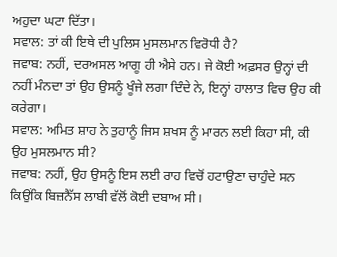ਅਹੁਦਾ ਘਟਾ ਦਿੱਤਾ।
ਸਵਾਲ: ਤਾਂ ਕੀ ਇਥੇ ਦੀ ਪੁਲਿਸ ਮੁਸਲਮਾਨ ਵਿਰੋਧੀ ਹੈ?
ਜਵਾਬ: ਨਹੀਂ, ਦਰਅਸਲ ਆਗੂ ਹੀ ਐਸੇ ਹਨ। ਜੇ ਕੋਈ ਅਫ਼ਸਰ ਉਨ੍ਹਾਂ ਦੀ ਨਹੀਂ ਮੰਨਦਾ ਤਾਂ ਉਹ ਉਸਨੂੰ ਖੂੰਜੇ ਲਗਾ ਦਿੰਦੇ ਨੇ, ਇਨ੍ਹਾਂ ਹਾਲਾਤ ਵਿਚ ਉਹ ਕੀ ਕਰੇਗਾ।
ਸਵਾਲ: ਅਮਿਤ ਸ਼ਾਹ ਨੇ ਤੁਹਾਨੂੰ ਜਿਸ ਸ਼ਖਸ ਨੂੰ ਮਾਰਨ ਲਈ ਕਿਹਾ ਸੀ, ਕੀ ਉਹ ਮੁਸਲਮਾਨ ਸੀ?
ਜਵਾਬ: ਨਹੀਂ, ਉਹ ਉਸਨੂੰ ਇਸ ਲਈ ਰਾਹ ਵਿਚੋਂ ਹਟਾਉਣਾ ਚਾਹੁੰਦੇ ਸਨ ਕਿਉਂਕਿ ਬਿਜ਼ਨੈੱਸ ਲਾਬੀ ਵੱਲੋਂ ਕੋਈ ਦਬਾਅ ਸੀ।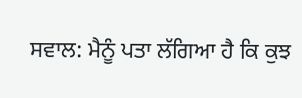ਸਵਾਲ: ਮੈਨੂੰ ਪਤਾ ਲੱਗਿਆ ਹੈ ਕਿ ਕੁਝ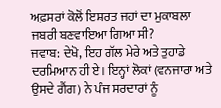ਅਫ਼ਸਰਾਂ ਕੋਲੋਂ ਇਸ਼ਰਤ ਜਹਾਂ ਦਾ ਮੁਕਾਬਲਾ ਜਬਰੀ ਬਣਵਾਇਆ ਗਿਆ ਸੀ?
ਜਵਾਬ: ਦੇਖੋ, ਇਹ ਗੱਲ ਮੇਰੇ ਅਤੇ ਤੁਹਾਡੇ ਦਰਮਿਆਨ ਹੀ ਏ। ਇਨ੍ਹਾਂ ਲੋਕਾਂ (ਵਨਜਾਰਾ ਅਤੇ ਉਸਦੇ ਗੈਂਗ) ਨੇ ਪੰਜ ਸਰਦਾਰਾਂ ਨੂੰ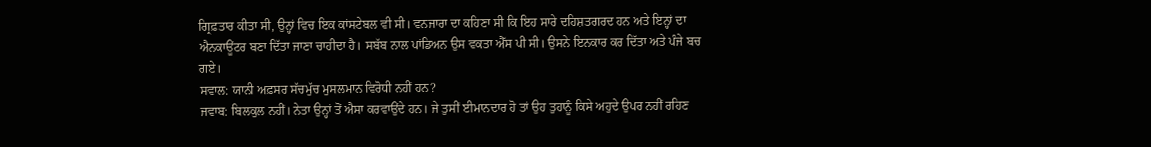ਗ੍ਰਿਫ਼ਤਾਰ ਕੀਤਾ ਸੀ, ਉਨ੍ਹਾਂ ਵਿਚ ਇਕ ਕਾਂਸਟੇਬਲ ਵੀ ਸੀ। ਵਨਜਾਰਾ ਦਾ ਕਹਿਣਾ ਸੀ ਕਿ ਇਹ ਸਾਰੇ ਦਹਿਸ਼ਤਗਰਦ ਹਨ ਅਤੇ ਇਨ੍ਹਾਂ ਦਾ ਐਨਕਾਊਂਟਰ ਬਣਾ ਦਿੱਤਾ ਜਾਣਾ ਚਾਹੀਦਾ ਹੈ। ਸਬੱਬ ਨਾਲ ਪਾਂਡਿਅਨ ਉਸ ਵਕਤਾ ਐੱਸ ਪੀ ਸੀ। ਉਸਨੇ ਇਨਕਾਰ ਕਰ ਦਿੱਤਾ ਅਤੇ ਪੰਜੇ ਬਚ ਗਏ।
ਸਵਾਲ: ਯਾਨੀ ਅਫ਼ਸਰ ਸੱਚਮੁੱਚ ਮੁਸਲਮਾਨ ਵਿਰੋਧੀ ਨਹੀਂ ਹਨ?
ਜਵਾਬ: ਬਿਲਕੁਲ ਨਹੀਂ। ਨੇਤਾ ਉਨ੍ਹਾਂ ਤੋਂ ਐਸਾ ਕਰਵਾਉਂਦੇ ਹਨ। ਜੇ ਤੁਸੀਂ ਈਮਾਨਦਾਰ ਹੋ ਤਾਂ ਉਹ ਤੁਹਾਨੂੰ ਕਿਸੇ ਅਹੁਦੇ ਉਪਰ ਨਹੀਂ ਰਹਿਣ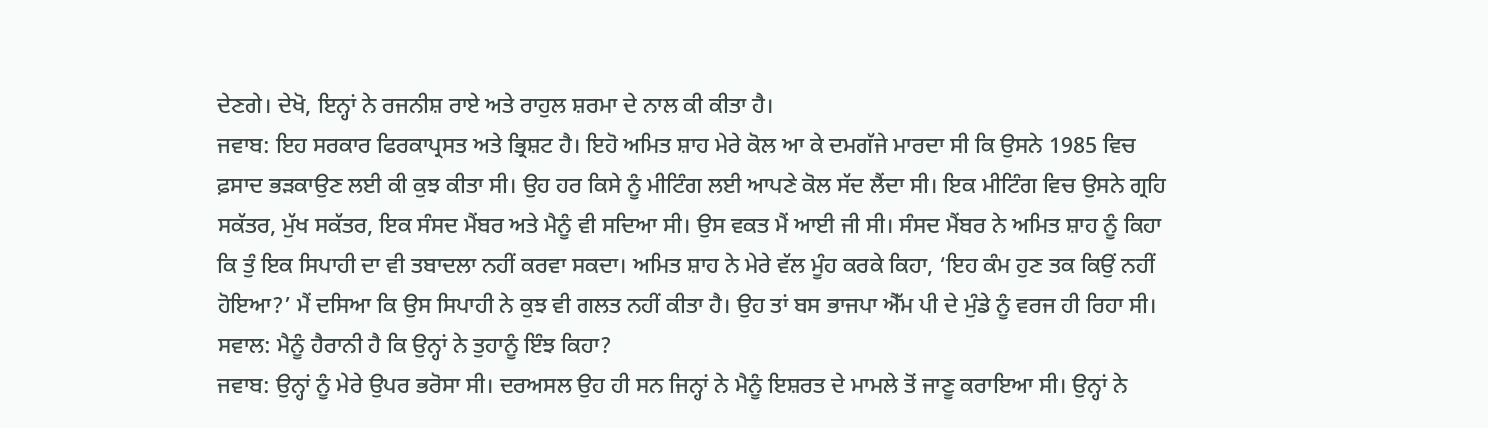ਦੇਣਗੇ। ਦੇਖੋ, ਇਨ੍ਹਾਂ ਨੇ ਰਜਨੀਸ਼ ਰਾਏ ਅਤੇ ਰਾਹੁਲ ਸ਼ਰਮਾ ਦੇ ਨਾਲ ਕੀ ਕੀਤਾ ਹੈ।
ਜਵਾਬ: ਇਹ ਸਰਕਾਰ ਫਿਰਕਾਪ੍ਰਸਤ ਅਤੇ ਭ੍ਰਿਸ਼ਟ ਹੈ। ਇਹੋ ਅਮਿਤ ਸ਼ਾਹ ਮੇਰੇ ਕੋਲ ਆ ਕੇ ਦਮਗੱਜੇ ਮਾਰਦਾ ਸੀ ਕਿ ਉਸਨੇ 1985 ਵਿਚ ਫ਼ਸਾਦ ਭੜਕਾਉਣ ਲਈ ਕੀ ਕੁਝ ਕੀਤਾ ਸੀ। ਉਹ ਹਰ ਕਿਸੇ ਨੂੰ ਮੀਟਿੰਗ ਲਈ ਆਪਣੇ ਕੋਲ ਸੱਦ ਲੈਂਦਾ ਸੀ। ਇਕ ਮੀਟਿੰਗ ਵਿਚ ਉਸਨੇ ਗ੍ਰਹਿ ਸਕੱਤਰ, ਮੁੱਖ ਸਕੱਤਰ, ਇਕ ਸੰਸਦ ਮੈਂਬਰ ਅਤੇ ਮੈਨੂੰ ਵੀ ਸਦਿਆ ਸੀ। ਉਸ ਵਕਤ ਮੈਂ ਆਈ ਜੀ ਸੀ। ਸੰਸਦ ਮੈਂਬਰ ਨੇ ਅਮਿਤ ਸ਼ਾਹ ਨੂੰ ਕਿਹਾ ਕਿ ਤੁੰ ਇਕ ਸਿਪਾਹੀ ਦਾ ਵੀ ਤਬਾਦਲਾ ਨਹੀਂ ਕਰਵਾ ਸਕਦਾ। ਅਮਿਤ ਸ਼ਾਹ ਨੇ ਮੇਰੇ ਵੱਲ ਮੂੰਹ ਕਰਕੇ ਕਿਹਾ, ‘ਇਹ ਕੰਮ ਹੁਣ ਤਕ ਕਿਉਂ ਨਹੀਂ ਹੋਇਆ?’ ਮੈਂ ਦਸਿਆ ਕਿ ਉਸ ਸਿਪਾਹੀ ਨੇ ਕੁਝ ਵੀ ਗਲਤ ਨਹੀਂ ਕੀਤਾ ਹੈ। ਉਹ ਤਾਂ ਬਸ ਭਾਜਪਾ ਐੱਮ ਪੀ ਦੇ ਮੁੰਡੇ ਨੂੰ ਵਰਜ ਹੀ ਰਿਹਾ ਸੀ।
ਸਵਾਲ: ਮੈਨੂੰ ਹੈਰਾਨੀ ਹੈ ਕਿ ਉਨ੍ਹਾਂ ਨੇ ਤੁਹਾਨੂੰ ਇੰਝ ਕਿਹਾ?
ਜਵਾਬ: ਉਨ੍ਹਾਂ ਨੂੰ ਮੇਰੇ ਉਪਰ ਭਰੋਸਾ ਸੀ। ਦਰਅਸਲ ਉਹ ਹੀ ਸਨ ਜਿਨ੍ਹਾਂ ਨੇ ਮੈਨੂੰ ਇਸ਼ਰਤ ਦੇ ਮਾਮਲੇ ਤੋਂ ਜਾਣੂ ਕਰਾਇਆ ਸੀ। ਉਨ੍ਹਾਂ ਨੇ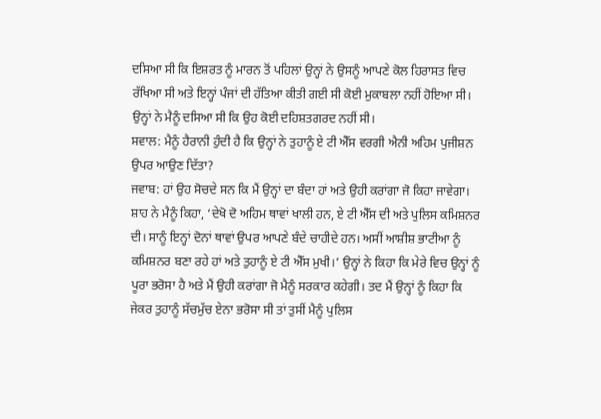ਦਸਿਆ ਸੀ ਕਿ ਇਸ਼ਰਤ ਨੂੰ ਮਾਰਨ ਤੋਂ ਪਹਿਲਾਂ ਉਨ੍ਹਾਂ ਨੇ ਉਸਨੂੰ ਆਪਣੇ ਕੋਲ ਹਿਰਾਸਤ ਵਿਚ ਰੱਖਿਆ ਸੀ ਅਤੇ ਇਨ੍ਹਾਂ ਪੰਜਾਂ ਦੀ ਹੱਤਿਆ ਕੀਤੀ ਗਈ ਸੀ ਕੋਈ ਮੁਕਾਬਲਾ ਨਹੀਂ ਹੋਇਆ ਸੀ। ਉਨ੍ਹਾਂ ਨੇ ਮੈਨੂੰ ਦਸਿਆ ਸੀ ਕਿ ਉਹ ਕੋਈ ਦਹਿਸ਼ਤਗਰਦ ਨਹੀਂ ਸੀ।
ਸਵਾਲ: ਮੈਨੂੰ ਹੈਰਾਨੀ ਹੁੰਦੀ ਹੈ ਕਿ ਉਨ੍ਹਾਂ ਨੇ ਤੁਹਾਨੂੰ ਏ ਟੀ ਐੱਸ ਵਰਗੀ ਐਨੀ ਅਹਿਮ ਪੁਜੀਸ਼ਨ ਉਪਰ ਆਉਣ ਦਿੱਤਾ?
ਜਵਾਬ: ਹਾਂ ਉਹ ਸੋਚਦੇ ਸਨ ਕਿ ਮੈਂ ਉਨ੍ਹਾਂ ਦਾ ਬੰਦਾ ਹਾਂ ਅਤੇ ਉਹੀ ਕਰਾਂਗਾ ਜੋ ਕਿਹਾ ਜਾਵੇਗਾ। ਸ਼ਾਹ ਨੇ ਮੈਨੂੰ ਕਿਹਾ, ‘ਦੇਖੋ ਦੋ ਅਹਿਮ ਥਾਵਾਂ ਖਾਲੀ ਹਨ, ਏ ਟੀ ਐੱਸ ਦੀ ਅਤੇ ਪੁਲਿਸ ਕਮਿਸ਼ਨਰ ਦੀ। ਸਾਨੂੰ ਇਨ੍ਹਾਂ ਦੋਨਾਂ ਥਾਵਾਂ ਉਪਰ ਆਪਣੇ ਬੰਦੇ ਚਾਹੀਦੇ ਹਨ। ਅਸੀਂ ਆਸ਼ੀਸ਼ ਭਾਟੀਆ ਨੂੰ ਕਮਿਸ਼ਨਰ ਬਣਾ ਰਹੇ ਹਾਂ ਅਤੇ ਤੁਹਾਨੂੰ ਏ ਟੀ ਐੱਸ ਮੁਖੀ।’ ਉਨ੍ਹਾਂ ਨੇ ਕਿਹਾ ਕਿ ਮੇਰੇ ਵਿਚ ਉਨ੍ਹਾਂ ਨੂੰ ਪੂਰਾ ਭਰੋਸਾ ਹੈ ਅਤੇ ਮੈਂ ਉਹੀ ਕਰਾਂਗਾ ਜੋ ਮੈਨੂੰ ਸਰਕਾਰ ਕਹੇਗੀ। ਤਦ ਮੈਂ ਉਨ੍ਹਾਂ ਨੂੰ ਕਿਹਾ ਕਿ ਜੇਕਰ ਤੁਹਾਨੂੰ ਸੱਚਮੁੱਚ ਏਨਾ ਭਰੋਸਾ ਸੀ ਤਾਂ ਤੁਸੀਂ ਮੈਨੂੰ ਪੁਲਿਸ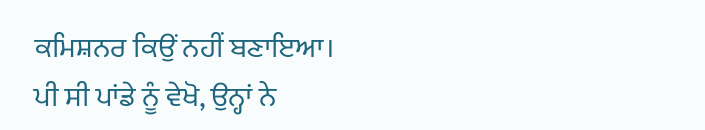ਕਮਿਸ਼ਨਰ ਕਿਉਂ ਨਹੀਂ ਬਣਾਇਆ।
ਪੀ ਸੀ ਪਾਂਡੇ ਨੂੰ ਵੇਖੋ, ਉਨ੍ਹਾਂ ਨੇ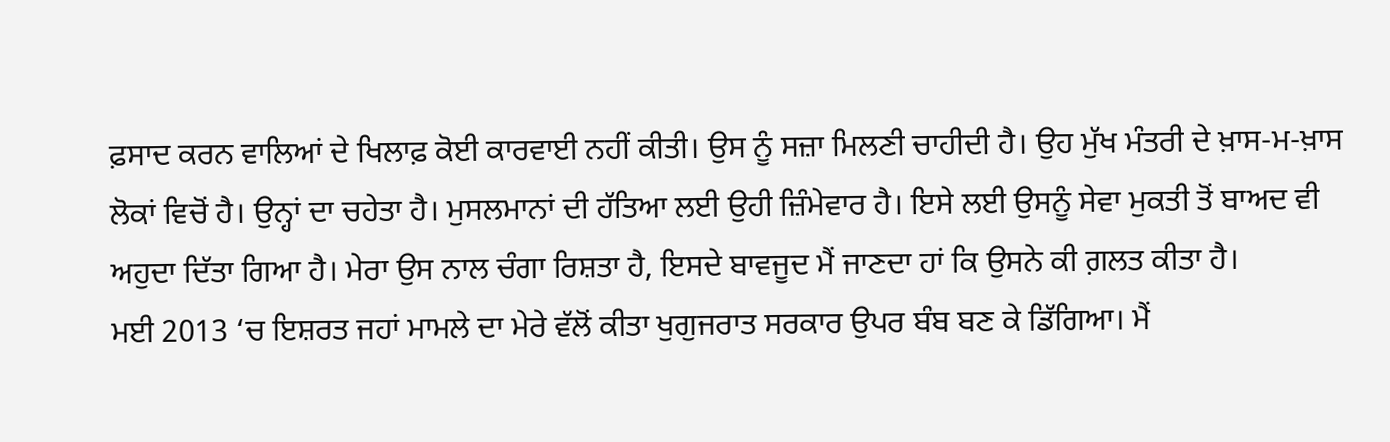ਫ਼ਸਾਦ ਕਰਨ ਵਾਲਿਆਂ ਦੇ ਖਿਲਾਫ਼ ਕੋਈ ਕਾਰਵਾਈ ਨਹੀਂ ਕੀਤੀ। ਉਸ ਨੂੰ ਸਜ਼ਾ ਮਿਲਣੀ ਚਾਹੀਦੀ ਹੈ। ਉਹ ਮੁੱਖ ਮੰਤਰੀ ਦੇ ਖ਼ਾਸ-ਮ-ਖ਼ਾਸ ਲੋਕਾਂ ਵਿਚੋਂ ਹੈ। ਉਨ੍ਹਾਂ ਦਾ ਚਹੇਤਾ ਹੈ। ਮੁਸਲਮਾਨਾਂ ਦੀ ਹੱਤਿਆ ਲਈ ਉਹੀ ਜ਼ਿੰਮੇਵਾਰ ਹੈ। ਇਸੇ ਲਈ ਉਸਨੂੰ ਸੇਵਾ ਮੁਕਤੀ ਤੋਂ ਬਾਅਦ ਵੀ ਅਹੁਦਾ ਦਿੱਤਾ ਗਿਆ ਹੈ। ਮੇਰਾ ਉਸ ਨਾਲ ਚੰਗਾ ਰਿਸ਼ਤਾ ਹੈ, ਇਸਦੇ ਬਾਵਜੂਦ ਮੈਂ ਜਾਣਦਾ ਹਾਂ ਕਿ ਉਸਨੇ ਕੀ ਗ਼ਲਤ ਕੀਤਾ ਹੈ।
ਮਈ 2013 ‘ਚ ਇਸ਼ਰਤ ਜਹਾਂ ਮਾਮਲੇ ਦਾ ਮੇਰੇ ਵੱਲੋਂ ਕੀਤਾ ਖੁਗੁਜਰਾਤ ਸਰਕਾਰ ਉਪਰ ਬੰਬ ਬਣ ਕੇ ਡਿੱਗਿਆ। ਮੈਂ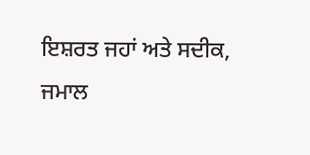ਇਸ਼ਰਤ ਜਹਾਂ ਅਤੇ ਸਦੀਕ, ਜਮਾਲ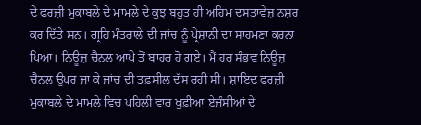ਦੇ ਫਰਜ਼ੀ ਮੁਕਾਬਲੇ ਦੇ ਮਾਮਲੇ ਦੇ ਕੁਝ ਬਹੁਤ ਹੀ ਅਹਿਮ ਦਸਤਾਵੇਜ਼ ਨਸ਼ਰ ਕਰ ਦਿੱਤੇ ਸਨ। ਗ੍ਰਹਿ ਮੰਤਰਾਲੇ ਦੀ ਜਾਂਚ ਨੂੰ ਪ੍ਰੇਸ਼ਾਨੀ ਦਾ ਸਾਹਮਣਾ ਕਰਨਾ ਪਿਆ। ਨਿਊਜ਼ ਚੈਨਲ ਆਪੇ ਤੋਂ ਬਾਹਰ ਹੋ ਗਏ। ਮੈਂ ਹਰ ਸੰਭਵ ਨਿਊਜ਼ ਚੈਨਲ ਉਪਰ ਜਾ ਕੇ ਜਾਂਚ ਦੀ ਤਫ਼ਸੀਲ ਦੱਸ ਰਹੀ ਸੀ। ਸ਼ਾਇਦ ਫਰਜ਼ੀ ਮੁਕਾਬਲੇ ਦੇ ਮਾਮਲੇ ਵਿਚ ਪਹਿਲੀ ਵਾਰ ਖੁਫ਼ੀਆ ਏਜੰਸੀਆਂ ਦੇ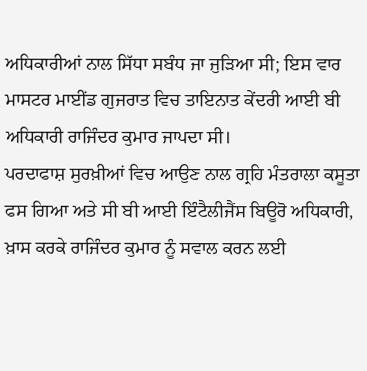ਅਧਿਕਾਰੀਆਂ ਨਾਲ ਸਿੱਧਾ ਸਬੰਧ ਜਾ ਜੁੜਿਆ ਸੀ; ਇਸ ਵਾਰ ਮਾਸਟਰ ਮਾਈਂਡ ਗੁਜਰਾਤ ਵਿਚ ਤਾਇਨਾਤ ਕੇਂਦਰੀ ਆਈ ਬੀ ਅਧਿਕਾਰੀ ਰਾਜਿੰਦਰ ਕੁਮਾਰ ਜਾਪਦਾ ਸੀ।
ਪਰਦਾਫਾਸ਼ ਸੁਰਖ਼ੀਆਂ ਵਿਚ ਆਉਣ ਨਾਲ ਗ੍ਰਹਿ ਮੰਤਰਾਲਾ ਕਸੂਤਾ ਫਸ ਗਿਆ ਅਤੇ ਸੀ ਬੀ ਆਈ ਇੰਟੈਲੀਜੈਂਸ ਬਿਊਰੋ ਅਧਿਕਾਰੀ, ਖ਼ਾਸ ਕਰਕੇ ਰਾਜਿੰਦਰ ਕੁਮਾਰ ਨੂੰ ਸਵਾਲ ਕਰਨ ਲਈ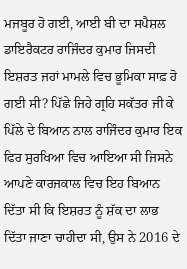ਮਜਬੂਰ ਹੋ ਗਈ, ਆਈ ਬੀ ਦਾ ਸਪੈਸ਼ਲ ਡਾਇਰੈਕਟਰ ਰਾਜਿੰਦਰ ਕੁਮਾਰ ਜਿਸਦੀ ਇਸ਼ਰਤ ਜਹਾਂ ਮਾਮਲੇ ਵਿਚ ਭੂਮਿਕਾ ਸਾਫ਼ ਹੋ ਗਈ ਸੀ? ਪਿੱਛੇ ਜਿਹੇ ਗ੍ਰਹਿ ਸਕੱਤਰ ਜੀ ਕੇ ਪਿੱਲੇ ਦੇ ਬਿਆਨ ਨਾਲ ਰਾਜਿੰਦਰ ਕੁਮਾਰ ਇਕ ਫਿਰ ਸੁਰਖਿਆ ਵਿਚ ਆਇਆ ਸੀ ਜਿਸਨੇ ਆਪਣੇ ਕਾਰਜਕਾਲ ਵਿਚ ਇਹ ਬਿਆਨ ਦਿੱਤਾ ਸੀ ਕਿ ਇਸ਼ਰਤ ਨੂੰ ਸ਼ੱਕ ਦਾ ਲਾਭ ਦਿੱਤਾ ਜਾਣਾ ਚਾਹੀਦਾ ਸੀ, ਉਸ ਨੇ 2016 ਦੇ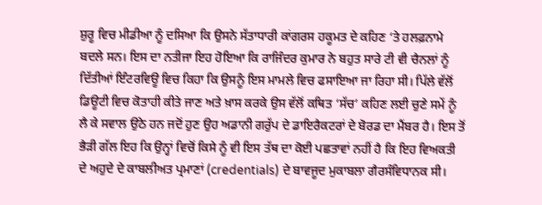ਸ਼ੁਰੂ ਵਿਚ ਮੀਡੀਆ ਨੂੰ ਦਸਿਆ ਕਿ ਉਸਨੇ ਸੱਤਾਧਾਰੀ ਕਾਂਗਰਸ ਹਕੂਮਤ ਦੇ ਕਹਿਣ ‘ਤੇ ਹਲਫ਼ਨਾਮੇ ਬਦਲੇ ਸਨ। ਇਸ ਦਾ ਨਤੀਜਾ ਇਹ ਹੋਇਆ ਕਿ ਰਾਜਿੰਦਰ ਕੁਮਾਰ ਨੇ ਬਹੁਤ ਸਾਰੇ ਟੀ ਵੀ ਚੈਨਲਾਂ ਨੂੰ ਦਿੱਤੀਆਂ ਇੰਟਰਵਿਊ ਵਿਚ ਕਿਹਾ ਕਿ ਉਸਨੂੰ ਇਸ ਮਾਮਲੇ ਵਿਚ ਫਸਾਇਆ ਜਾ ਰਿਹਾ ਸੀ। ਪਿੱਲੇ ਵੱਲੋਂ ਡਿਊਟੀ ਵਿਚ ਕੋਤਾਹੀ ਕੀਤੇ ਜਾਣ ਅਤੇ ਖ਼ਾਸ ਕਰਕੇ ਉਸ ਵੱਲੋਂ ਕਥਿਤ ‘ਸੱਚ’ ਕਹਿਣ ਲਈ ਚੁਣੇ ਸਮੇਂ ਨੂੰ ਲੈ ਕੇ ਸਵਾਲ ਉਠੇ ਹਨ ਜਦੋਂ ਹੁਣ ਉਹ ਅਡਾਨੀ ਗਰੁੱਪ ਦੇ ਡਾਇਰੈਕਟਰਾਂ ਦੇ ਬੋਰਡ ਦਾ ਮੈਂਬਰ ਹੈ। ਇਸ ਤੋਂ ਭੈੜੀ ਗੱਲ ਇਹ ਕਿ ਉਨ੍ਹਾਂ ਵਿਚੋਂ ਕਿਸੇ ਨੂੰ ਵੀ ਇਸ ਤੱਥ ਦਾ ਕੋਈ ਪਛਤਾਵਾਂ ਨਹੀਂ ਹੈ ਕਿ ਇਹ ਵਿਅਕਤੀ ਦੇ ਅਹੁਦੇ ਦੇ ਕਾਬਲੀਅਤ ਪ੍ਰਮਾਣਾਂ (credentials) ਦੇ ਬਾਵਜੂਦ ਮੁਕਾਬਲਾ ਗੈਰਸੰਵਿਧਾਨਕ ਸੀ।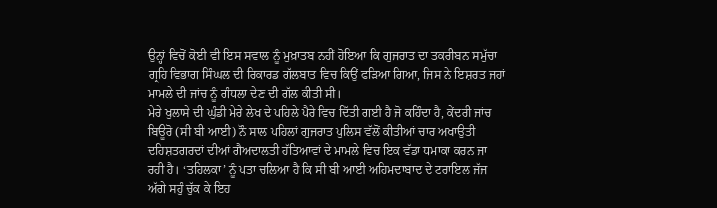ਉਨ੍ਹਾਂ ਵਿਚੋਂ ਕੋਈ ਵੀ ਇਸ ਸਵਾਲ ਨੂੰ ਮੁਖ਼ਾਤਬ ਨਹੀਂ ਹੋਇਆ ਕਿ ਗੁਜਰਾਤ ਦਾ ਤਕਰੀਬਨ ਸਮੁੱਚਾ ਗ੍ਰਹਿ ਵਿਭਾਗ ਸਿੰਘਲ ਦੀ ਰਿਕਾਰਡ ਗੱਲਬਾਤ ਵਿਚ ਕਿਉਂ ਫੜਿਆ ਗਿਆ, ਜਿਸ ਨੇ ਇਸ਼ਰਤ ਜਹਾਂ ਮਾਮਲੇ ਦੀ ਜਾਂਚ ਨੂੰ ਗੰਧਲਾ ਦੇਣ ਦੀ ਗੱਲ ਕੀਤੀ ਸੀ।
ਮੇਰੇ ਖੁਲਾਸੇ ਦੀ ਘੁੰਡੀ ਮੇਰੇ ਲੇਖ ਦੇ ਪਹਿਲੇ ਪੈਰੇ ਵਿਚ ਦਿੱਤੀ ਗਈ ਹੈ ਜੋ ਕਹਿੰਦਾ ਹੈ, ਕੇਂਦਰੀ ਜਾਂਚ ਬਿਊਰੋ (ਸੀ ਬੀ ਆਈ) ਨੌ ਸਾਲ ਪਹਿਲਾਂ ਗੁਜਰਾਤ ਪੁਲਿਸ ਵੱਲੋਂ ਕੀਤੀਆਂ ਚਾਰ ਅਖਾਉਤੀ ਦਹਿਸ਼ਤਗਰਦਾਂ ਦੀਆਂ ਗੈਅਦਾਲਤੀ ਹੱਤਿਆਵਾਂ ਦੇ ਮਾਮਲੇ ਵਿਚ ਇਕ ਵੱਡਾ ਧਮਾਕਾ ਕਰਨ ਜਾ ਰਹੀ ਹੈ। ‘ਤਹਿਲਕਾ’ ਨੂੰ ਪਤਾ ਚਲਿਆ ਹੈ ਕਿ ਸੀ ਬੀ ਆਈ ਅਹਿਮਦਾਬਾਦ ਦੇ ਟਰਾਇਲ ਜੱਜ ਅੱਗੇ ਸਹੁੰ ਚੁੱਕ ਕੇ ਇਹ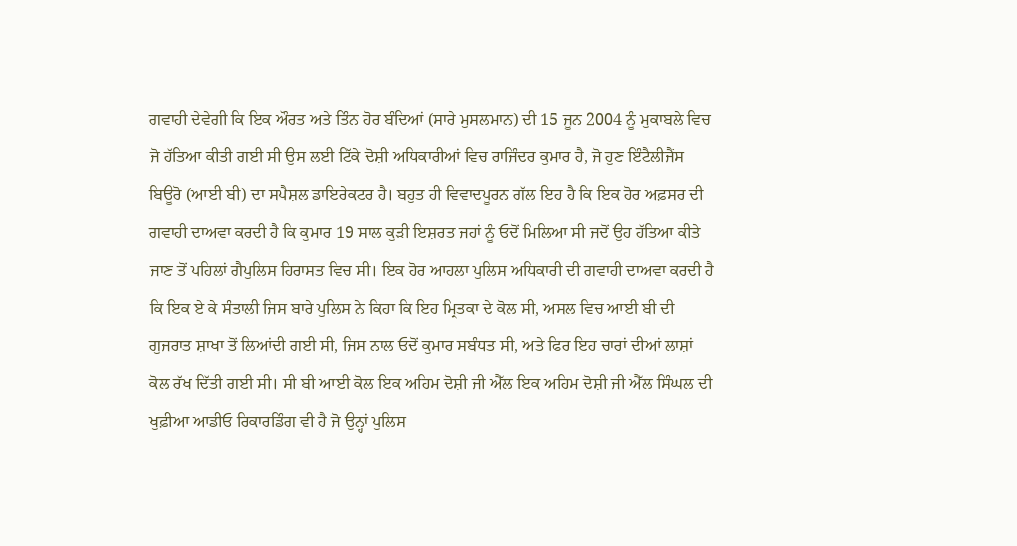ਗਵਾਹੀ ਦੇਵੇਗੀ ਕਿ ਇਕ ਔਰਤ ਅਤੇ ਤਿੰਨ ਹੋਰ ਬੰਦਿਆਂ (ਸਾਰੇ ਮੁਸਲਮਾਨ) ਦੀ 15 ਜੂਨ 2004 ਨੂੰ ਮੁਕਾਬਲੇ ਵਿਚ ਜੋ ਹੱਤਿਆ ਕੀਤੀ ਗਈ ਸੀ ਉਸ ਲਈ ਟਿੱਕੇ ਦੋਸ਼ੀ ਅਧਿਕਾਰੀਆਂ ਵਿਚ ਰਾਜਿੰਦਰ ਕੁਮਾਰ ਹੈ, ਜੋ ਹੁਣ ਇੰਟੈਲੀਜੈਂਸ ਬਿਊਰੋ (ਆਈ ਬੀ) ਦਾ ਸਪੈਸ਼ਲ ਡਾਇਰੇਕਟਰ ਹੈ। ਬਹੁਤ ਹੀ ਵਿਵਾਦਪੂਰਨ ਗੱਲ ਇਹ ਹੈ ਕਿ ਇਕ ਹੋਰ ਅਫ਼ਸਰ ਦੀ ਗਵਾਹੀ ਦਾਅਵਾ ਕਰਦੀ ਹੈ ਕਿ ਕੁਮਾਰ 19 ਸਾਲ ਕੁੜੀ ਇਸ਼ਰਤ ਜਹਾਂ ਨੂੰ ਓਦੋਂ ਮਿਲਿਆ ਸੀ ਜਦੋਂ ਉਹ ਹੱਤਿਆ ਕੀਤੇ ਜਾਣ ਤੋਂ ਪਹਿਲਾਂ ਗੈਪੁਲਿਸ ਹਿਰਾਸਤ ਵਿਚ ਸੀ। ਇਕ ਹੋਰ ਆਹਲਾ ਪੁਲਿਸ ਅਧਿਕਾਰੀ ਦੀ ਗਵਾਹੀ ਦਾਅਵਾ ਕਰਦੀ ਹੈ ਕਿ ਇਕ ਏ ਕੇ ਸੰਤਾਲੀ ਜਿਸ ਬਾਰੇ ਪੁਲਿਸ ਨੇ ਕਿਹਾ ਕਿ ਇਹ ਮ੍ਰਿਤਕਾ ਦੇ ਕੋਲ ਸੀ, ਅਸਲ ਵਿਚ ਆਈ ਬੀ ਦੀ ਗੁਜਰਾਤ ਸ਼ਾਖਾ ਤੋਂ ਲਿਆਂਦੀ ਗਈ ਸੀ, ਜਿਸ ਨਾਲ ਓਦੋਂ ਕੁਮਾਰ ਸਬੰਧਤ ਸੀ, ਅਤੇ ਫਿਰ ਇਹ ਚਾਰਾਂ ਦੀਆਂ ਲਾਸ਼ਾਂ ਕੋਲ ਰੱਖ ਦਿੱਤੀ ਗਈ ਸੀ। ਸੀ ਬੀ ਆਈ ਕੋਲ ਇਕ ਅਹਿਮ ਦੋਸ਼ੀ ਜੀ ਐੱਲ ਇਕ ਅਹਿਮ ਦੋਸ਼ੀ ਜੀ ਐੱਲ ਸਿੰਘਲ ਦੀ ਖੁਫ਼ੀਆ ਆਡੀਓ ਰਿਕਾਰਡਿੰਗ ਵੀ ਹੈ ਜੋ ਉਨ੍ਹਾਂ ਪੁਲਿਸ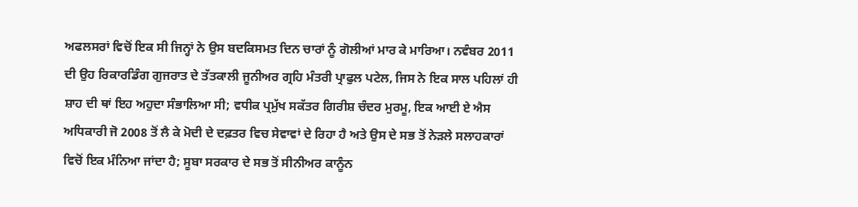ਅਫਲਸਰਾਂ ਵਿਚੋਂ ਇਕ ਸੀ ਜਿਨ੍ਹਾਂ ਨੇ ਉਸ ਬਦਕਿਸਮਤ ਦਿਨ ਚਾਰਾਂ ਨੂੰ ਗੋਲੀਆਂ ਮਾਰ ਕੇ ਮਾਰਿਆ। ਨਵੰਬਰ 2011 ਦੀ ਉਹ ਰਿਕਾਰਡਿੰਗ ਗੁਜਰਾਤ ਦੇ ਤੱਤਕਾਲੀ ਜੂਨੀਅਰ ਗ੍ਰਹਿ ਮੰਤਰੀ ਪ੍ਰਾਫੁਲ ਪਟੇਲ, ਜਿਸ ਨੇ ਇਕ ਸਾਲ ਪਹਿਲਾਂ ਹੀ ਸ਼ਾਹ ਦੀ ਥਾਂ ਇਹ ਅਹੁਦਾ ਸੰਭਾਲਿਆ ਸੀ; ਵਧੀਕ ਪ੍ਰਮੁੱਖ ਸਕੱਤਰ ਗਿਰੀਸ਼ ਚੰਦਰ ਮੁਰਮੂ, ਇਕ ਆਈ ਏ ਐਸ ਅਧਿਕਾਰੀ ਜੋ 2008 ਤੋਂ ਲੈ ਕੇ ਮੋਦੀ ਦੇ ਦਫ਼ਤਰ ਵਿਚ ਸੇਵਾਵਾਂ ਦੇ ਰਿਹਾ ਹੈ ਅਤੇ ਉਸ ਦੇ ਸਭ ਤੋਂ ਨੇੜਲੇ ਸਲਾਹਕਾਰਾਂ ਵਿਚੋਂ ਇਕ ਮੰਨਿਆ ਜਾਂਦਾ ਹੈ; ਸੂਬਾ ਸਰਕਾਰ ਦੇ ਸਭ ਤੋਂ ਸੀਨੀਅਰ ਕਾਨੂੰਨ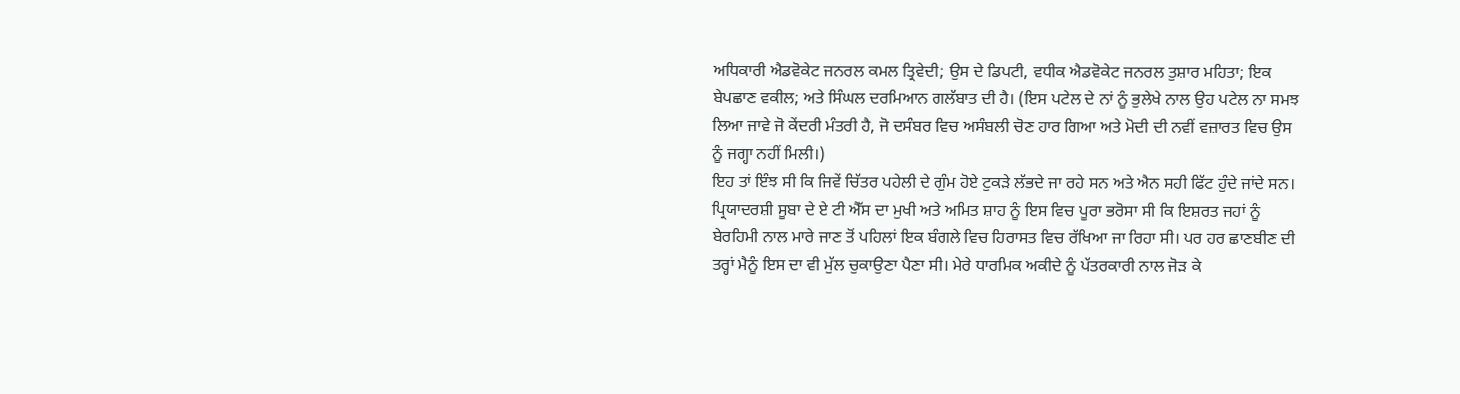ਅਧਿਕਾਰੀ ਐਡਵੋਕੇਟ ਜਨਰਲ ਕਮਲ ਤ੍ਰਿਵੇਦੀ; ਉਸ ਦੇ ਡਿਪਟੀ, ਵਧੀਕ ਐਡਵੋਕੇਟ ਜਨਰਲ ਤੁਸ਼ਾਰ ਮਹਿਤਾ; ਇਕ ਬੇਪਛਾਣ ਵਕੀਲ; ਅਤੇ ਸਿੰਘਲ ਦਰਮਿਆਨ ਗਲੱਬਾਤ ਦੀ ਹੈ। (ਇਸ ਪਟੇਲ ਦੇ ਨਾਂ ਨੂੰ ਭੁਲੇਖੇ ਨਾਲ ਉਹ ਪਟੇਲ ਨਾ ਸਮਝ ਲਿਆ ਜਾਵੇ ਜੋ ਕੇਂਦਰੀ ਮੰਤਰੀ ਹੈ, ਜੋ ਦਸੰਬਰ ਵਿਚ ਅਸੰਬਲੀ ਚੋਣ ਹਾਰ ਗਿਆ ਅਤੇ ਮੋਦੀ ਦੀ ਨਵੀਂ ਵਜ਼ਾਰਤ ਵਿਚ ਉਸ ਨੂੰ ਜਗ੍ਹਾ ਨਹੀਂ ਮਿਲੀ।)
ਇਹ ਤਾਂ ਇੰਝ ਸੀ ਕਿ ਜਿਵੇਂ ਚਿੱਤਰ ਪਹੇਲੀ ਦੇ ਗੁੰਮ ਹੋਏ ਟੁਕੜੇ ਲੱਭਦੇ ਜਾ ਰਹੇ ਸਨ ਅਤੇ ਐਨ ਸਹੀ ਫਿੱਟ ਹੁੰਦੇ ਜਾਂਦੇ ਸਨ। ਪ੍ਰਿਯਾਦਰਸ਼ੀ ਸੂਬਾ ਦੇ ਏ ਟੀ ਐੱਸ ਦਾ ਮੁਖੀ ਅਤੇ ਅਮਿਤ ਸ਼ਾਹ ਨੂੰ ਇਸ ਵਿਚ ਪੂਰਾ ਭਰੋਸਾ ਸੀ ਕਿ ਇਸ਼ਰਤ ਜਹਾਂ ਨੂੰ ਬੇਰਹਿਮੀ ਨਾਲ ਮਾਰੇ ਜਾਣ ਤੋਂ ਪਹਿਲਾਂ ਇਕ ਬੰਗਲੇ ਵਿਚ ਹਿਰਾਸਤ ਵਿਚ ਰੱਖਿਆ ਜਾ ਰਿਹਾ ਸੀ। ਪਰ ਹਰ ਛਾਣਬੀਣ ਦੀ ਤਰ੍ਹਾਂ ਮੈਨੂੰ ਇਸ ਦਾ ਵੀ ਮੁੱਲ ਚੁਕਾਉਣਾ ਪੈਣਾ ਸੀ। ਮੇਰੇ ਧਾਰਮਿਕ ਅਕੀਦੇ ਨੂੰ ਪੱਤਰਕਾਰੀ ਨਾਲ ਜੋੜ ਕੇ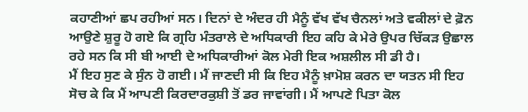ਕਹਾਣੀਆਂ ਛਪ ਰਹੀਆਂ ਸਨ। ਦਿਨਾਂ ਦੇ ਅੰਦਰ ਹੀ ਮੈਨੂੰ ਵੱਖ ਵੱਖ ਚੈਨਲਾਂ ਅਤੇ ਵਕੀਲਾਂ ਦੇ ਫ਼ੋਨ ਆਉਣੇ ਸ਼ੁਰੂ ਹੋ ਗਏ ਕਿ ਗ੍ਰਹਿ ਮੰਤਰਾਲੇ ਦੇ ਅਧਿਕਾਰੀ ਇਹ ਕਹਿ ਕੇ ਮੇਰੇ ਉਪਰ ਚਿੱਕੜ ਉਛਾਲ ਰਹੇ ਸਨ ਕਿ ਸੀ ਬੀ ਆਈ ਦੇ ਅਧਿਕਾਰੀਆਂ ਕੋਲ ਮੇਰੀ ਇਕ ਅਸ਼ਲੀਲ ਸੀ ਡੀ ਹੈ।
ਮੈਂ ਇਹ ਸੁਣ ਕੇ ਸੁੰਨ ਹੋ ਗਈ। ਮੈਂ ਜਾਣਦੀ ਸੀ ਕਿ ਇਹ ਮੈਨੂੰ ਖ਼ਾਮੋਸ਼ ਕਰਨ ਦਾ ਯਤਨ ਸੀ ਇਹ ਸੋਚ ਕੇ ਕਿ ਮੈਂ ਆਪਣੀ ਕਿਰਦਾਰਕੁਸ਼ੀ ਤੋਂ ਡਰ ਜਾਵਾਂਗੀ। ਮੈਂ ਆਪਣੇ ਪਿਤਾ ਕੋਲ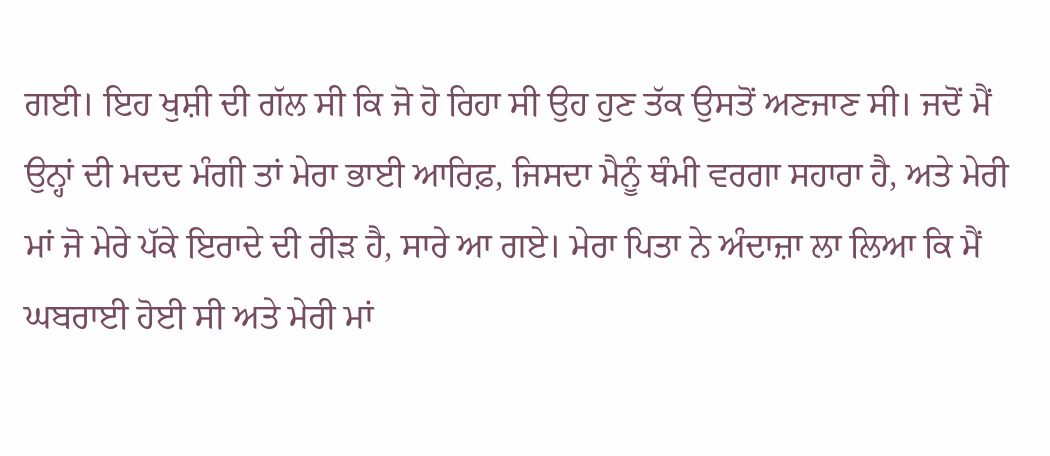ਗਈ। ਇਹ ਖੁਸ਼ੀ ਦੀ ਗੱਲ ਸੀ ਕਿ ਜੋ ਹੋ ਰਿਹਾ ਸੀ ਉਹ ਹੁਣ ਤੱਕ ਉਸਤੋਂ ਅਣਜਾਣ ਸੀ। ਜਦੋਂ ਮੈਂ ਉਨ੍ਹਾਂ ਦੀ ਮਦਦ ਮੰਗੀ ਤਾਂ ਮੇਰਾ ਭਾਈ ਆਰਿਫ਼, ਜਿਸਦਾ ਮੈਨੂੰ ਥੰਮੀ ਵਰਗਾ ਸਹਾਰਾ ਹੈ, ਅਤੇ ਮੇਰੀ ਮਾਂ ਜੋ ਮੇਰੇ ਪੱਕੇ ਇਰਾਦੇ ਦੀ ਰੀੜ ਹੈ, ਸਾਰੇ ਆ ਗਏ। ਮੇਰਾ ਪਿਤਾ ਨੇ ਅੰਦਾਜ਼ਾ ਲਾ ਲਿਆ ਕਿ ਮੈਂ ਘਬਰਾਈ ਹੋਈ ਸੀ ਅਤੇ ਮੇਰੀ ਮਾਂ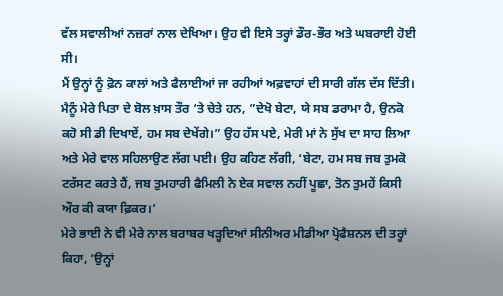ਵੱਲ ਸਵਾਲੀਆਂ ਨਜ਼ਰਾਂ ਨਾਲ ਦੇਖਿਆ। ਉਹ ਵੀ ਇਸੇ ਤਰ੍ਹਾਂ ਡੌਰ-ਭੌਰ ਅਤੇ ਘਬਰਾਈ ਹੋਈ ਸੀ।
ਮੈਂ ਉਨ੍ਹਾਂ ਨੂੰ ਫ਼ੋਨ ਕਾਲਾਂ ਅਤੇ ਫੈਲਾਈਆਂ ਜਾ ਰਹੀਆਂ ਅਫ਼ਵਾਹਾਂ ਦੀ ਸਾਰੀ ਗੱਲ ਦੱਸ ਦਿੱਤੀ। ਮੈਨੂੰ ਮੇਰੇ ਪਿਤਾ ਦੇ ਬੋਲ ਖ਼ਾਸ ਤੌਰ ‘ਤੇ ਚੇਤੇ ਹਨ, ”ਦੇਖੋ ਬੇਟਾ, ਯੇ ਸਬ ਡਰਾਮਾ ਹੈ, ਉਨਕੋ ਕਹੋ ਸੀ ਡੀ ਦਿਖਾਏਂ, ਹਮ ਸਬ ਦੇਖੇਂਗੇ।” ਉਹ ਹੱਸ ਪਏ, ਮੇਰੀ ਮਾਂ ਨੇ ਸੁੱਖ ਦਾ ਸਾਹ ਲਿਆ ਅਤੇ ਮੇਰੇ ਵਾਲ ਸਹਿਲਾਉਣ ਲੱਗ ਪਈ। ਉਹ ਕਹਿਣ ਲੱਗੀ, ‘ਬੇਟਾ, ਹਮ ਸਬ ਜਬ ਤੁਮਕੋ ਟਰੱਸਟ ਕਰਤੇ ਹੈਂ, ਜਬ ਤੁਮਹਾਰੀ ਫੈਮਿਲੀ ਨੇ ਏਕ ਸਵਾਲ ਨਹੀਂ ਪੂਛਾ, ਤੋਨ ਤੁਮਹੇਂ ਕਿਸੀ ਔਰ ਕੀ ਕਯਾ ਫ਼ਿਕਰ।’
ਮੇਰੇ ਭਾਈ ਨੇ ਵੀ ਮੇਰੇ ਨਾਲ ਬਰਾਬਰ ਖੜ੍ਹਦਿਆਂ ਸੀਨੀਅਰ ਮੀਡੀਆ ਪ੍ਰੋਫੈਸ਼ਨਲ ਦੀ ਤਰ੍ਹਾਂ ਕਿਹਾ, ‘ਉਨ੍ਹਾਂ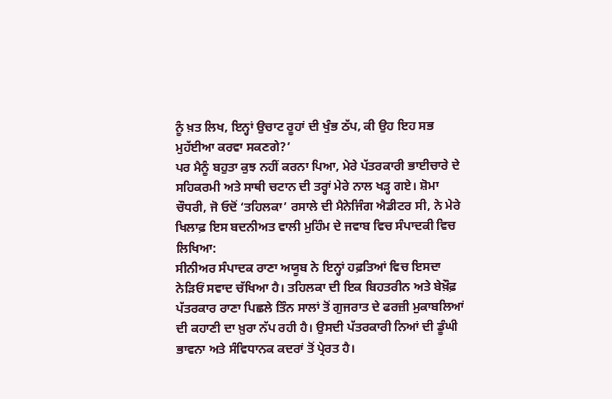ਨੂੰ ਖ਼ਤ ਲਿਖ, ਇਨ੍ਹਾਂ ਉਚਾਟ ਰੂਹਾਂ ਦੀ ਖੁੰਭ ਠੱਪ, ਕੀ ਉਹ ਇਹ ਸਭ ਮੁਹੱਈਆ ਕਰਵਾ ਸਕਣਗੇ?’
ਪਰ ਮੈਨੂੰ ਬਹੁਤਾ ਕੁਝ ਨਹੀਂ ਕਰਨਾ ਪਿਆ, ਮੇਰੇ ਪੱਤਰਕਾਰੀ ਭਾਈਚਾਰੇ ਦੇ ਸਹਿਕਰਮੀ ਅਤੇ ਸਾਥੀ ਚਟਾਨ ਦੀ ਤਰ੍ਹਾਂ ਮੇਰੇ ਨਾਲ ਖੜ੍ਹ ਗਏ। ਸ਼ੋਮਾ ਚੌਧਰੀ, ਜੋ ਓਦੋਂ ‘ਤਹਿਲਕਾ’ ਰਸਾਲੇ ਦੀ ਮੈਨੇਜਿੰਗ ਐਡੀਟਰ ਸੀ, ਨੇ ਮੇਰੇ ਖਿਲਾਫ਼ ਇਸ ਬਦਨੀਅਤ ਵਾਲੀ ਮੁਹਿੰਮ ਦੇ ਜਵਾਬ ਵਿਚ ਸੰਪਾਦਕੀ ਵਿਚ ਲਿਖਿਆ:
ਸੀਨੀਅਰ ਸੰਪਾਦਕ ਰਾਣਾ ਅਯੂਬ ਨੇ ਇਨ੍ਹਾਂ ਹਫ਼ਤਿਆਂ ਵਿਚ ਇਸਦਾ ਨੇੜਿਓਂ ਸਵਾਦ ਚੱਖਿਆ ਹੈ। ਤਹਿਲਕਾ ਦੀ ਇਕ ਬਿਹਤਰੀਨ ਅਤੇ ਬੇਖ਼ੌਫ਼ ਪੱਤਰਕਾਰ ਰਾਣਾ ਪਿਛਲੇ ਤਿੰਨ ਸਾਲਾਂ ਤੋਂ ਗੁਜਰਾਤ ਦੇ ਫਰਜ਼ੀ ਮੁਕਾਬਲਿਆਂ ਦੀ ਕਹਾਣੀ ਦਾ ਖ਼ੁਰਾ ਨੱਪ ਰਹੀ ਹੈ। ਉਸਦੀ ਪੱਤਰਕਾਰੀ ਨਿਆਂ ਦੀ ਡੂੰਘੀ ਭਾਵਨਾ ਅਤੇ ਸੰਵਿਧਾਨਕ ਕਦਰਾਂ ਤੋਂ ਪ੍ਰੇਰਤ ਹੈ।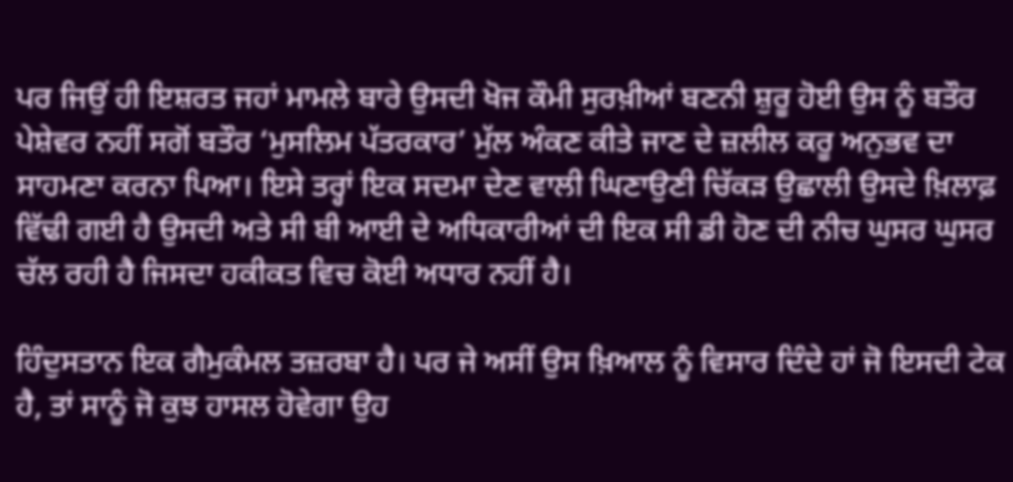ਪਰ ਜਿਉਂ ਹੀ ਇਸ਼ਰਤ ਜਹਾਂ ਮਾਮਲੇ ਬਾਰੇ ਉਸਦੀ ਖੋਜ ਕੌਮੀ ਸੁਰਖ਼ੀਆਂ ਬਣਨੀ ਸ਼ੁਰੂ ਹੋਈ ਉਸ ਨੂੰ ਬਤੌਰ ਪੇਸ਼ੇਵਰ ਨਹੀਂ ਸਗੋਂ ਬਤੌਰ ‘ਮੁਸਲਿਮ ਪੱਤਰਕਾਰ’ ਮੁੱਲ ਅੰਕਣ ਕੀਤੇ ਜਾਣ ਦੇ ਜ਼ਲੀਲ ਕਰੂ ਅਨੁਭਵ ਦਾ ਸਾਹਮਣਾ ਕਰਨਾ ਪਿਆ। ਇਸੇ ਤਰ੍ਹਾਂ ਇਕ ਸਦਮਾ ਦੇਣ ਵਾਲੀ ਘਿਣਾਉਣੀ ਚਿੱਕੜ ਉਛਾਲੀ ਉਸਦੇ ਖ਼ਿਲਾਫ਼ ਵਿੱਢੀ ਗਈ ਹੈ ਉਸਦੀ ਅਤੇ ਸੀ ਬੀ ਆਈ ਦੇ ਅਧਿਕਾਰੀਆਂ ਦੀ ਇਕ ਸੀ ਡੀ ਹੋਣ ਦੀ ਨੀਚ ਘੁਸਰ ਘੁਸਰ ਚੱਲ ਰਹੀ ਹੈ ਜਿਸਦਾ ਹਕੀਕਤ ਵਿਚ ਕੋਈ ਅਧਾਰ ਨਹੀਂ ਹੈ।

ਹਿੰਦੁਸਤਾਨ ਇਕ ਗੈਮੁਕੰਮਲ ਤਜ਼ਰਬਾ ਹੈ। ਪਰ ਜੇ ਅਸੀਂ ਉਸ ਖ਼ਿਆਲ ਨੂੰ ਵਿਸਾਰ ਦਿੰਦੇ ਹਾਂ ਜੋ ਇਸਦੀ ਟੇਕ ਹੈ, ਤਾਂ ਸਾਨੂੰ ਜੋ ਕੁਝ ਹਾਸਲ ਹੋਵੇਗਾ ਉਹ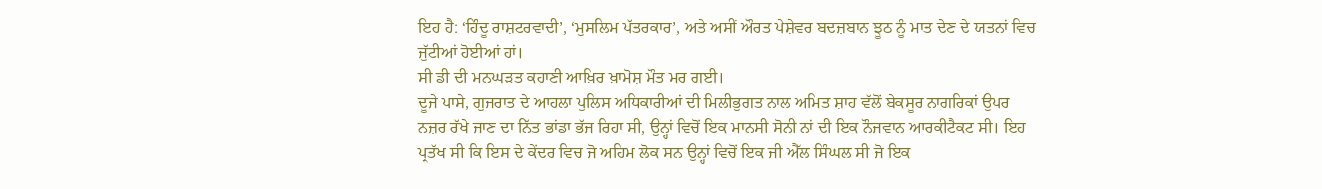ਇਹ ਹੈ: ‘ਹਿੰਦੂ ਰਾਸ਼ਟਰਵਾਦੀ’, ‘ਮੁਸਲਿਮ ਪੱਤਰਕਾਰ’, ਅਤੇ ਅਸੀਂ ਔਰਤ ਪੇਸ਼ੇਵਰ ਬਦਜ਼ਬਾਨ ਝੂਠ ਨੂੰ ਮਾਤ ਦੇਣ ਦੇ ਯਤਨਾਂ ਵਿਚ ਜੁੱਟੀਆਂ ਹੋਈਆਂ ਹਾਂ।
ਸੀ ਡੀ ਦੀ ਮਨਘੜਤ ਕਹਾਣੀ ਆਖ਼ਿਰ ਖ਼ਾਮੋਸ਼ ਮੌਤ ਮਰ ਗਈ।
ਦੂਜੇ ਪਾਸੇ, ਗੁਜਰਾਤ ਦੇ ਆਹਲਾ ਪੁਲਿਸ ਅਧਿਕਾਰੀਆਂ ਦੀ ਮਿਲੀਭੁਗਤ ਨਾਲ ਅਮਿਤ ਸ਼ਾਹ ਵੱਲੋਂ ਬੇਕਸੂਰ ਨਾਗਰਿਕਾਂ ਉਪਰ ਨਜ਼ਰ ਰੱਖੇ ਜਾਣ ਦਾ ਨਿੱਤ ਭਾਂਡਾ ਭੱਜ ਰਿਹਾ ਸੀ, ਉਨ੍ਹਾਂ ਵਿਚੋਂ ਇਕ ਮਾਨਸੀ ਸੋਨੀ ਨਾਂ ਦੀ ਇਕ ਨੌਜਵਾਨ ਆਰਕੀਟੈਕਟ ਸੀ। ਇਹ ਪ੍ਰਤੱਖ ਸੀ ਕਿ ਇਸ ਦੇ ਕੇਂਦਰ ਵਿਚ ਜੋ ਅਹਿਮ ਲੋਕ ਸਨ ਉਨ੍ਹਾਂ ਵਿਚੋਂ ਇਕ ਜੀ ਐੱਲ ਸਿੰਘਲ ਸੀ ਜੋ ਇਕ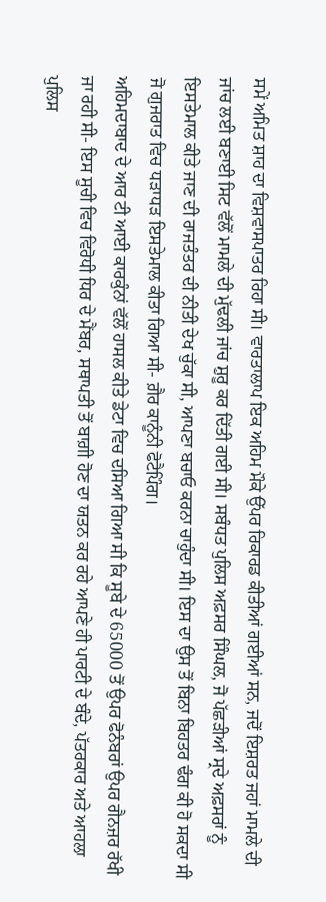ਸਮੇਂ ਅਮਿਤ ਸ਼ਾਹ ਦਾ ਵਿਸ਼ਵਾਸਪਾਤਰ ਰਿਹਾ ਸੀ। ਵਾਰਤਾਲਾਪ ਇਕ ਅਹਿਮ ਮੌਕੇ ਉੱਪਰ ਰਿਕਾਰਡ ਕੀਤੀਆਂ ਗਈਆਂ ਸਨ, ਜਦੋਂ ਇਸ਼ਰਤ ਜਹਾਂ ਮਾਮਲੇ ਦੀ ਜਾਂਚ ਲਈ ਬਣਾਈ ਸਿਟ ਵੱਲੋਂ ਮਾਮਲੇ ਦੀ ਮੁੱਢਲੀ ਜਾਂਚ ਸ਼ੁਰੂ ਕਰ ਦਿੱਤੀ ਗਈ ਸੀ। ਸਬੰਧਤ ਪੁਲਿਸ ਅਫ਼ਸਰ ਸਿੰਘਲ, ਜੋ ਪੱਛੜੀਆਂ ਸ੍ਰਦੇ ਅਫ਼ਸਰਾਂ ਨੂੰ ਇਸਤੇਮਾਲ ਕੀਤੇ ਜਾਣ ਦੀ ਰਾਜਤੰਤਰ ਦੀ ਨੀਤੀ ਦੇਖ ਚੁੱਕਾ ਸੀ, ਆਪਣਾ ਬਚਾਓ ਕਰਨਾ ਚਾਹੁੰਦਾ ਸੀ। ਇਸ ਦਾ ਉਸ ਤੋਂ ਬਿਨਾ ਬਿਹਤਰ ਢੰਗ ਕੀ ਹੋ ਸਕਦਾ ਸੀ ਜੋ ਗੁਜਰਾਤ ਵਿਚ ਧੜਾਧੜ ਇਸਤੇਮਾਲ ਕੀਤਾ ਗਿਆ ਸੀ- ਗ਼ੈਰ ਕਾਨੂੰਨੀ ਫੋਟੈਪਿੰਗ।
ਅਹਿਮਦਾਬਾਦ ਦੇ ਆਰ ਟੀ ਆਈ ਕਾਰਕੁੰਨਾਂ ਵੱਲੋਂ ਹਾਸਲ ਕੀਤੇ ਡੇਟਾ ਵਿਚ ਦਸਿਆ ਗਿਆ ਸੀ ਕਿ ਸੂਬੇ ਦੇ 65000 ਤੋਂ ਉਪਰ ਫੋਨੰਬਰਾਂ ਉਪਰ ਗੈਨਜ਼ਰ ਰੱਖੀ ਜਾ ਰਹੀ ਸੀ- ਇਸ ਸੂਚੀ ਵਿਚ ਵਿਰੋਧੀ ਧਿਰ ਦੇ ਮੈਂਬਰ, ਸਥਾਪਤੀ ਤੋਂ ਬਾਗ਼ੀ ਹੋਣ ਦਾ ਯਤਨ ਕਰ ਰਹੇ ਆਪਣੇ ਹੀ ਪਾਰਟੀ ਦੇ ਬੰਦੇ, ਪੱਤਰਕਾਰ ਅਤੇ ਆਹਲਾ ਪੁਲਿਸ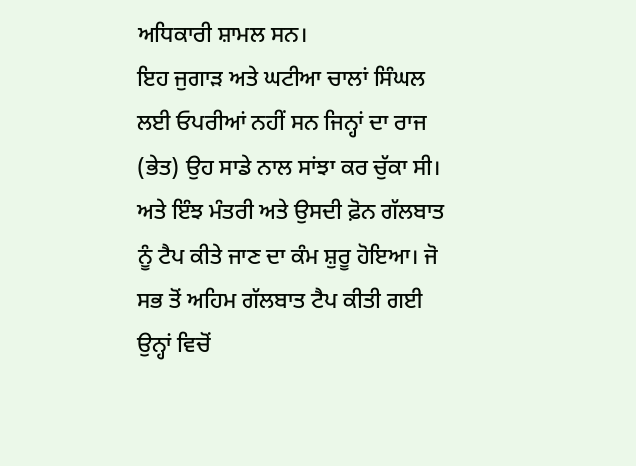ਅਧਿਕਾਰੀ ਸ਼ਾਮਲ ਸਨ।
ਇਹ ਜੁਗਾੜ ਅਤੇ ਘਟੀਆ ਚਾਲਾਂ ਸਿੰਘਲ ਲਈ ਓਪਰੀਆਂ ਨਹੀਂ ਸਨ ਜਿਨ੍ਹਾਂ ਦਾ ਰਾਜ (ਭੇਤ) ਉਹ ਸਾਡੇ ਨਾਲ ਸਾਂਝਾ ਕਰ ਚੁੱਕਾ ਸੀ। ਅਤੇ ਇੰਝ ਮੰਤਰੀ ਅਤੇ ਉਸਦੀ ਫ਼ੋਨ ਗੱਲਬਾਤ ਨੂੰ ਟੈਪ ਕੀਤੇ ਜਾਣ ਦਾ ਕੰਮ ਸ਼ੁਰੂ ਹੋਇਆ। ਜੋ ਸਭ ਤੋਂ ਅਹਿਮ ਗੱਲਬਾਤ ਟੈਪ ਕੀਤੀ ਗਈ ਉਨ੍ਹਾਂ ਵਿਚੋਂ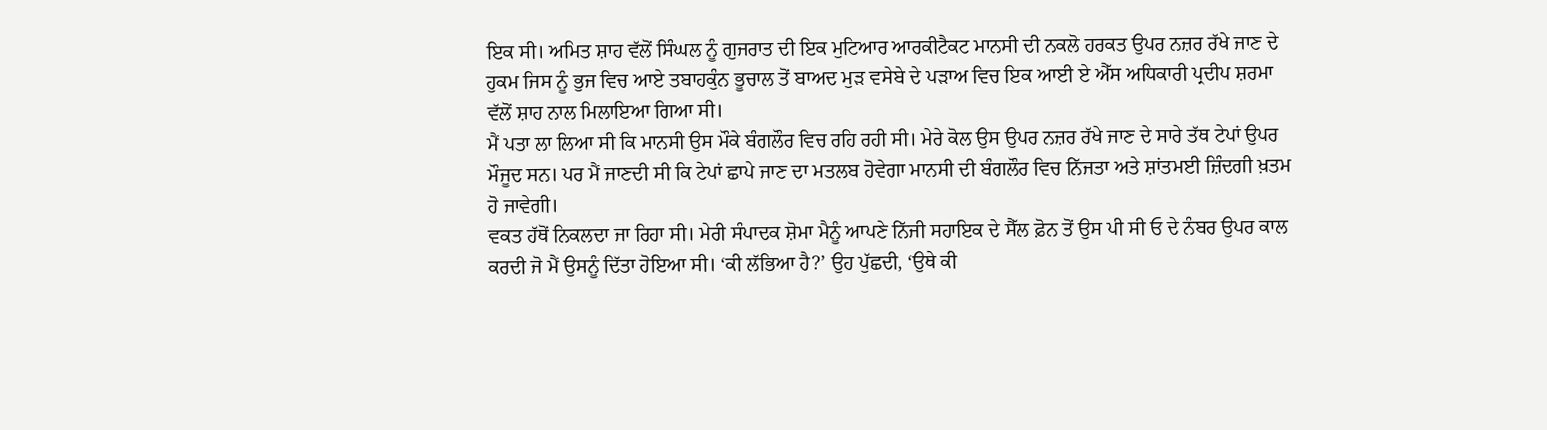ਇਕ ਸੀ। ਅਮਿਤ ਸ਼ਾਹ ਵੱਲੋਂ ਸਿੰਘਲ ਨੂੰ ਗੁਜਰਾਤ ਦੀ ਇਕ ਮੁਟਿਆਰ ਆਰਕੀਟੈਕਟ ਮਾਨਸੀ ਦੀ ਨਕਲੋ ਹਰਕਤ ਉਪਰ ਨਜ਼ਰ ਰੱਖੇ ਜਾਣ ਦੇ ਹੁਕਮ ਜਿਸ ਨੂੰ ਭੁਜ ਵਿਚ ਆਏ ਤਬਾਹਕੁੰਨ ਭੂਚਾਲ ਤੋਂ ਬਾਅਦ ਮੁੜ ਵਸੇਬੇ ਦੇ ਪੜਾਅ ਵਿਚ ਇਕ ਆਈ ਏ ਐੱਸ ਅਧਿਕਾਰੀ ਪ੍ਰਦੀਪ ਸ਼ਰਮਾ ਵੱਲੋਂ ਸ਼ਾਹ ਨਾਲ ਮਿਲਾਇਆ ਗਿਆ ਸੀ।
ਮੈਂ ਪਤਾ ਲਾ ਲਿਆ ਸੀ ਕਿ ਮਾਨਸੀ ਉਸ ਮੌਕੇ ਬੰਗਲੌਰ ਵਿਚ ਰਹਿ ਰਹੀ ਸੀ। ਮੇਰੇ ਕੋਲ ਉਸ ਉਪਰ ਨਜ਼ਰ ਰੱਖੇ ਜਾਣ ਦੇ ਸਾਰੇ ਤੱਥ ਟੇਪਾਂ ਉਪਰ ਮੌਜੂਦ ਸਨ। ਪਰ ਮੈਂ ਜਾਣਦੀ ਸੀ ਕਿ ਟੇਪਾਂ ਛਾਪੇ ਜਾਣ ਦਾ ਮਤਲਬ ਹੋਵੇਗਾ ਮਾਨਸੀ ਦੀ ਬੰਗਲੌਰ ਵਿਚ ਨਿੱਜਤਾ ਅਤੇ ਸ਼ਾਂਤਮਈ ਜ਼ਿੰਦਗੀ ਖ਼ਤਮ ਹੋ ਜਾਵੇਗੀ।
ਵਕਤ ਹੱਥੋਂ ਨਿਕਲਦਾ ਜਾ ਰਿਹਾ ਸੀ। ਮੇਰੀ ਸੰਪਾਦਕ ਸ਼ੋਮਾ ਮੈਨੂੰ ਆਪਣੇ ਨਿੱਜੀ ਸਹਾਇਕ ਦੇ ਸੈੱਲ ਫ਼ੋਨ ਤੋਂ ਉਸ ਪੀ ਸੀ ਓ ਦੇ ਨੰਬਰ ਉਪਰ ਕਾਲ ਕਰਦੀ ਜੋ ਮੈਂ ਉਸਨੂੰ ਦਿੱਤਾ ਹੋਇਆ ਸੀ। ‘ਕੀ ਲੱਭਿਆ ਹੈ?’ ਉਹ ਪੁੱਛਦੀ, ‘ਉਥੇ ਕੀ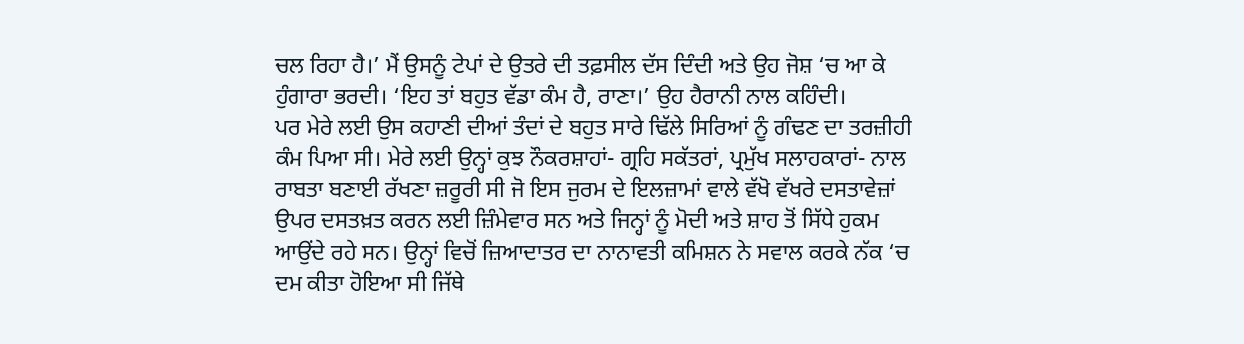ਚਲ ਰਿਹਾ ਹੈ।’ ਮੈਂ ਉਸਨੂੰ ਟੇਪਾਂ ਦੇ ਉਤਰੇ ਦੀ ਤਫ਼ਸੀਲ ਦੱਸ ਦਿੰਦੀ ਅਤੇ ਉਹ ਜੋਸ਼ ‘ਚ ਆ ਕੇ ਹੁੰਗਾਰਾ ਭਰਦੀ। ‘ਇਹ ਤਾਂ ਬਹੁਤ ਵੱਡਾ ਕੰਮ ਹੈ, ਰਾਣਾ।’ ਉਹ ਹੈਰਾਨੀ ਨਾਲ ਕਹਿੰਦੀ।
ਪਰ ਮੇਰੇ ਲਈ ਉਸ ਕਹਾਣੀ ਦੀਆਂ ਤੰਦਾਂ ਦੇ ਬਹੁਤ ਸਾਰੇ ਢਿੱਲੇ ਸਿਰਿਆਂ ਨੂੰ ਗੰਢਣ ਦਾ ਤਰਜ਼ੀਹੀ ਕੰਮ ਪਿਆ ਸੀ। ਮੇਰੇ ਲਈ ਉਨ੍ਹਾਂ ਕੁਝ ਨੌਕਰਸ਼ਾਹਾਂ- ਗ੍ਰਹਿ ਸਕੱਤਰਾਂ, ਪ੍ਰਮੁੱਖ ਸਲਾਹਕਾਰਾਂ- ਨਾਲ ਰਾਬਤਾ ਬਣਾਈ ਰੱਖਣਾ ਜ਼ਰੂਰੀ ਸੀ ਜੋ ਇਸ ਜੁਰਮ ਦੇ ਇਲਜ਼ਾਮਾਂ ਵਾਲੇ ਵੱਖੋ ਵੱਖਰੇ ਦਸਤਾਵੇਜ਼ਾਂ ਉਪਰ ਦਸਤਖ਼ਤ ਕਰਨ ਲਈ ਜ਼ਿੰਮੇਵਾਰ ਸਨ ਅਤੇ ਜਿਨ੍ਹਾਂ ਨੂੰ ਮੋਦੀ ਅਤੇ ਸ਼ਾਹ ਤੋਂ ਸਿੱਧੇ ਹੁਕਮ ਆਉਂਦੇ ਰਹੇ ਸਨ। ਉਨ੍ਹਾਂ ਵਿਚੋਂ ਜ਼ਿਆਦਾਤਰ ਦਾ ਨਾਨਾਵਤੀ ਕਮਿਸ਼ਨ ਨੇ ਸਵਾਲ ਕਰਕੇ ਨੱਕ ‘ਚ ਦਮ ਕੀਤਾ ਹੋਇਆ ਸੀ ਜਿੱਥੇ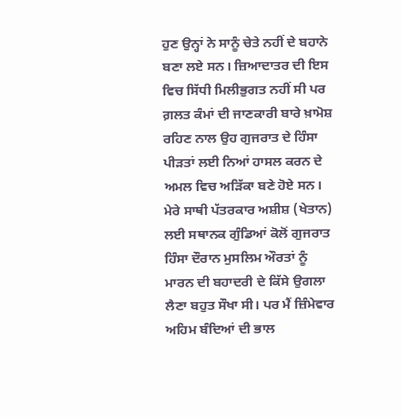ਹੁਣ ਉਨ੍ਹਾਂ ਨੇ ਸਾਨੂੰ ਚੇਤੇ ਨਹੀਂ ਦੇ ਬਹਾਨੇ ਬਣਾ ਲਏ ਸਨ। ਜ਼ਿਆਦਾਤਰ ਦੀ ਇਸ ਵਿਚ ਸਿੱਧੀ ਮਿਲੀਭੁਗਤ ਨਹੀਂ ਸੀ ਪਰ ਗ਼ਲਤ ਕੰਮਾਂ ਦੀ ਜਾਣਕਾਰੀ ਬਾਰੇ ਖ਼ਾਮੋਸ਼ ਰਹਿਣ ਨਾਲ ਉਹ ਗੁਜਰਾਤ ਦੇ ਹਿੰਸਾ ਪੀੜਤਾਂ ਲਈ ਨਿਆਂ ਹਾਸਲ ਕਰਨ ਦੇ ਅਮਲ ਵਿਚ ਅੜਿੱਕਾ ਬਣੇ ਹੋਏ ਸਨ। ਮੇਰੇ ਸਾਥੀ ਪੱਤਰਕਾਰ ਅਸ਼ੀਸ਼ (ਖੇਤਾਨ) ਲਈ ਸਥਾਨਕ ਗੁੰਡਿਆਂ ਕੋਲੋਂ ਗੁਜਰਾਤ ਹਿੰਸਾ ਦੌਰਾਨ ਮੁਸਲਿਮ ਔਰਤਾਂ ਨੂੰ ਮਾਰਨ ਦੀ ਬਹਾਦਰੀ ਦੇ ਕਿੱਸੇ ਉਗਲਾ ਲੈਣਾ ਬਹੁਤ ਸੌਖਾ ਸੀ। ਪਰ ਮੈਂ ਜ਼ਿੰਮੇਵਾਰ ਅਹਿਮ ਬੰਦਿਆਂ ਦੀ ਭਾਲ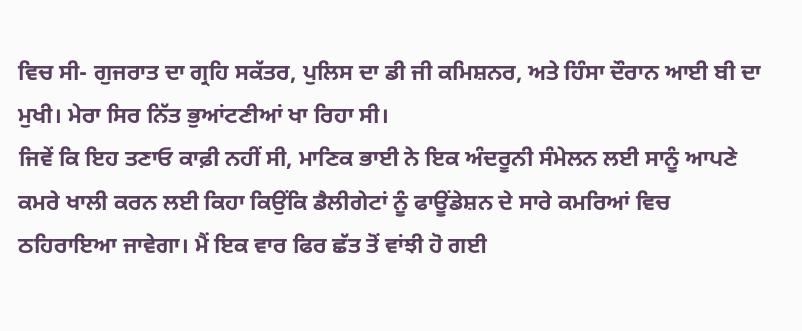ਵਿਚ ਸੀ- ਗੁਜਰਾਤ ਦਾ ਗ੍ਰਹਿ ਸਕੱਤਰ, ਪੁਲਿਸ ਦਾ ਡੀ ਜੀ ਕਮਿਸ਼ਨਰ, ਅਤੇ ਹਿੰਸਾ ਦੌਰਾਨ ਆਈ ਬੀ ਦਾ ਮੁਖੀ। ਮੇਰਾ ਸਿਰ ਨਿੱਤ ਭੁਆਂਟਣੀਆਂ ਖਾ ਰਿਹਾ ਸੀ।
ਜਿਵੇਂ ਕਿ ਇਹ ਤਣਾਓ ਕਾਫ਼ੀ ਨਹੀਂ ਸੀ, ਮਾਣਿਕ ਭਾਈ ਨੇ ਇਕ ਅੰਦਰੂਨੀ ਸੰਮੇਲਨ ਲਈ ਸਾਨੂੰ ਆਪਣੇ ਕਮਰੇ ਖਾਲੀ ਕਰਨ ਲਈ ਕਿਹਾ ਕਿਉਂਕਿ ਡੈਲੀਗੇਟਾਂ ਨੂੰ ਫਾਊਂਡੇਸ਼ਨ ਦੇ ਸਾਰੇ ਕਮਰਿਆਂ ਵਿਚ ਠਹਿਰਾਇਆ ਜਾਵੇਗਾ। ਮੈਂ ਇਕ ਵਾਰ ਫਿਰ ਛੱਤ ਤੋਂ ਵਾਂਝੀ ਹੋ ਗਈ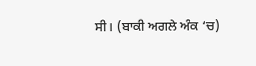ਸੀ। (ਬਾਕੀ ਅਗਲੇ ਅੰਕ ‘ਚ)